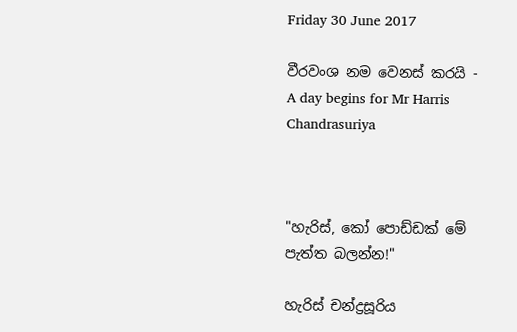Friday 30 June 2017

වීරවංශ නම වෙනස් කරයි - A day begins for Mr Harris Chandrasuriya



"හැරිස්, කෝ පොඩ්ඩක් මේ පැත්ත බලන්න!"

හැරිස් චන්ද්‍රසූරිය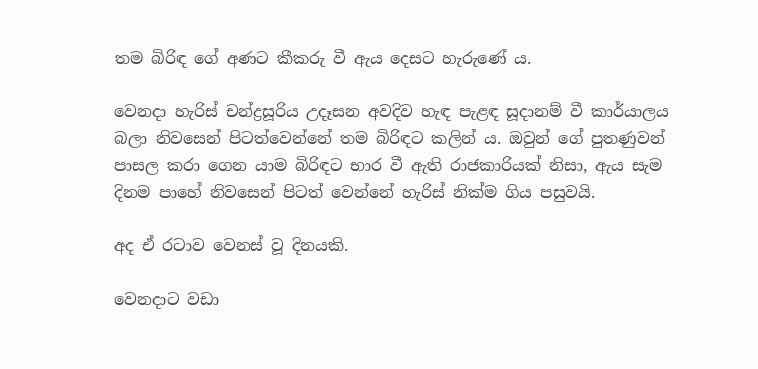තම බිරිඳ ගේ අණට කීකරු වී ඇය දෙසට හැරුණේ ය.

වෙනදා හැරිස් චන්ද්‍රසූරිය උදෑසන අවදිව හැඳ පැළඳ සූදානම් වී කාර්යාලය බලා නිවසෙන් පිටත්වෙන්නේ තම බිරිඳට කලින් ය. ඔවුන් ගේ පුතණුවන් පාසල කරා ගෙන යාම බිරිඳට භාර වී ඇති රාජකාරියක් නිසා, ඇය සැම දිනම පාහේ නිවසෙන් පිටත් වෙන්නේ හැරිස් නික්ම ගිය පසුවයි.

අද ඒ රටාව වෙනස් වූ දිනයකි.

වෙනදාට වඩා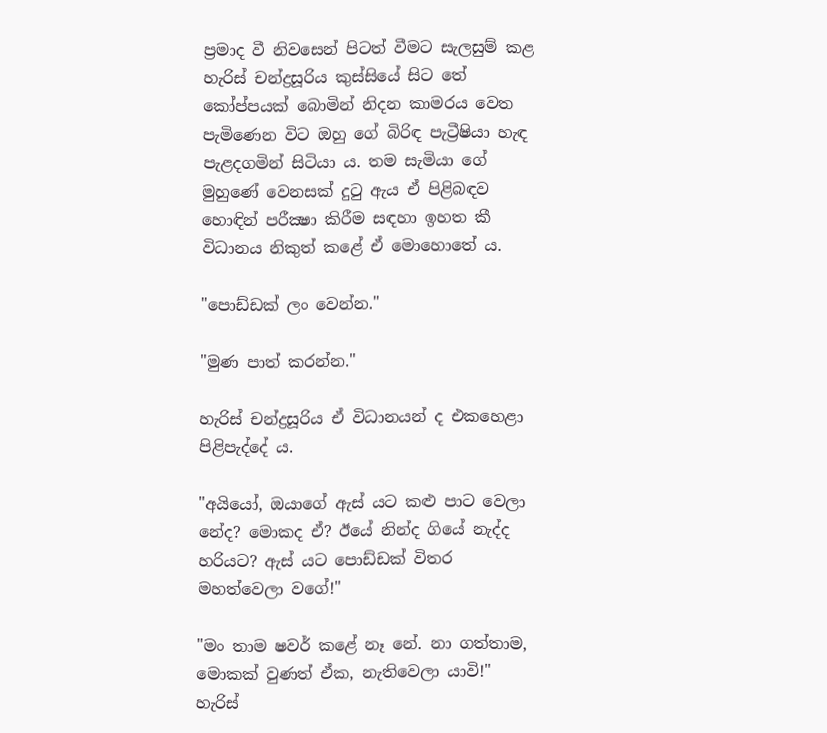ප්‍රමාද වී නිවසෙන් පිටත් වීමට සැලසුම් කළ හැරිස් චන්ද්‍රසූරිය කුස්සියේ සිට තේ කෝප්පයක් බොමින් නිදන කාමරය වෙත පැමිණෙන විට ඔහු ගේ බිරිඳ පැට්‍රීෂියා හැඳ පැළදගමින් සිටියා ය. තම සැමියා ගේ මුහුණේ වෙනසක් දුටු ඇය ඒ පිළිබඳව හොඳින් පරීක්‍ෂා කිරීම සඳහා ඉහත කී විධානය නිකුත් කළේ ඒ මොහොතේ ය.

"පොඩ්ඩක් ලං වෙන්න."

"මුණ පාත් කරන්න."

හැරිස් චන්ද්‍රසූරිය ඒ විධානයන් ද එකහෙළා පිළිපැද්දේ ය.

"අයියෝ, ඔයාගේ ඇස් යට කළු පාට වෙලා නේද? මොකද ඒ? ඊයේ නින්ද ගියේ නැද්ද හරියට? ඇස් යට පොඩ්ඩක් විතර මහත්වෙලා වගේ!"

"මං තාම ෂවර් කළේ නෑ නේ. නා ගත්තාම, මොකක් වුණත් ඒක, නැතිවෙලා යාවි!" හැරිස්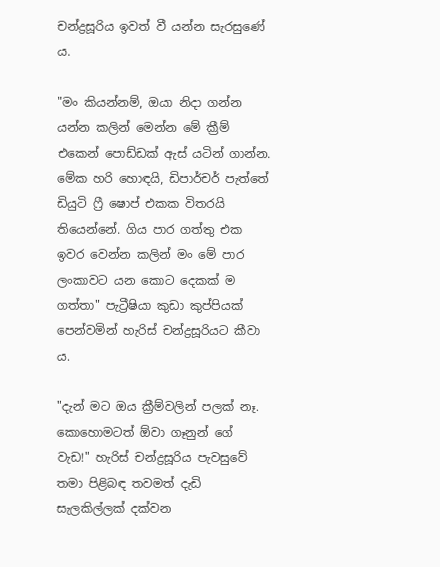චන්ද්‍රසූරිය ඉවත් වී යන්න සැරසුණේ ය.

"මං කියන්නම්, ඔයා නිදා ගන්න යන්න කලින් මෙන්න මේ ක්‍රීම් එකෙන් පොඩ්ඩක් ඇස් යටින් ගාන්න. මේක හරි හොඳයි, ඩිපාර්චර් පැත්තේ ඩියුටි ෆ්‍රී ෂොප් එකක විතරයි තියෙන්නේ. ගිය පාර ගත්තු එක ඉවර වෙන්න කලින් මං මේ පාර ලංකාවට යන කොට දෙකක් ම ගත්තා" පැට්‍රීෂියා කුඩා කුප්පියක් පෙන්වමින් හැරිස් චන්ද්‍රසූරියට කීවා ය.

"දැන් මට ඔය ක්‍රීම්වලින් පලක් නෑ. කොහොමටත් ඕවා ගෑනුන් ගේ වැඩ!" හැරිස් චන්ද්‍රසූරිය පැවසුවේ තමා පිළිබඳ තවමත් දැඩි සැලකිල්ලක් දක්වන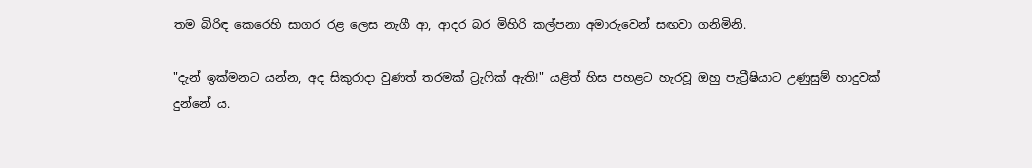තම බිරිඳ කෙරෙහි සාගර රළ ලෙස නැගී ආ, ආදර බර මිහිරි කල්පනා අමාරුවෙන් සඟවා ගනිමිනි.

"දැන් ඉක්මනට යන්න, අද සිකුරාදා වුණත් තරමක් ට්‍රැෆික් ඇති!" යළිත් හිස පහළට හැරවූ ඔහු පැට්‍රීෂියාට උණුසුම් හාදුවක් දුන්නේ ය.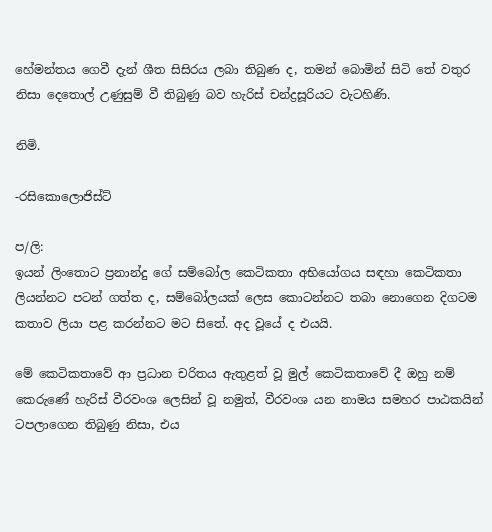හේමන්තය ගෙවී දැන් ශීත සිසිරය ලබා තිබුණ ද, තමන් බොමින් සිටි තේ වතුර නිසා දෙතොල් උණුසුම් වී තිබුණු බව හැරිස් චන්ද්‍රසූරියට වැටහිණි.

නිමි.

-රසිකොලොජිස්ට්

ප/ලි:
ඉයන් ලිංතොට ප්‍රනාන්දු ගේ සම්බෝල කෙටිකතා අභියෝගය සඳහා කෙටිකතා ලියන්නට පටන් ගත්ත ද, සම්බෝලයක් ලෙස කොටන්නට තබා නොගෙන දිගටම කතාව ලියා පළ කරන්නට මට සිතේ. අද වූයේ ද එයයි.

මේ කෙටිකතාවේ ආ ප්‍රධාන චරිතය ඇතුළත් වූ මුල් කෙටිකතාවේ දී ඔහු නම් කෙරුණේ හැරිස් වීරවංශ ලෙසින් වූ නමුත්, වීරවංශ යන නාමය සමහර පාඨකයින් ටපලාගෙන තිබුණු නිසා, එය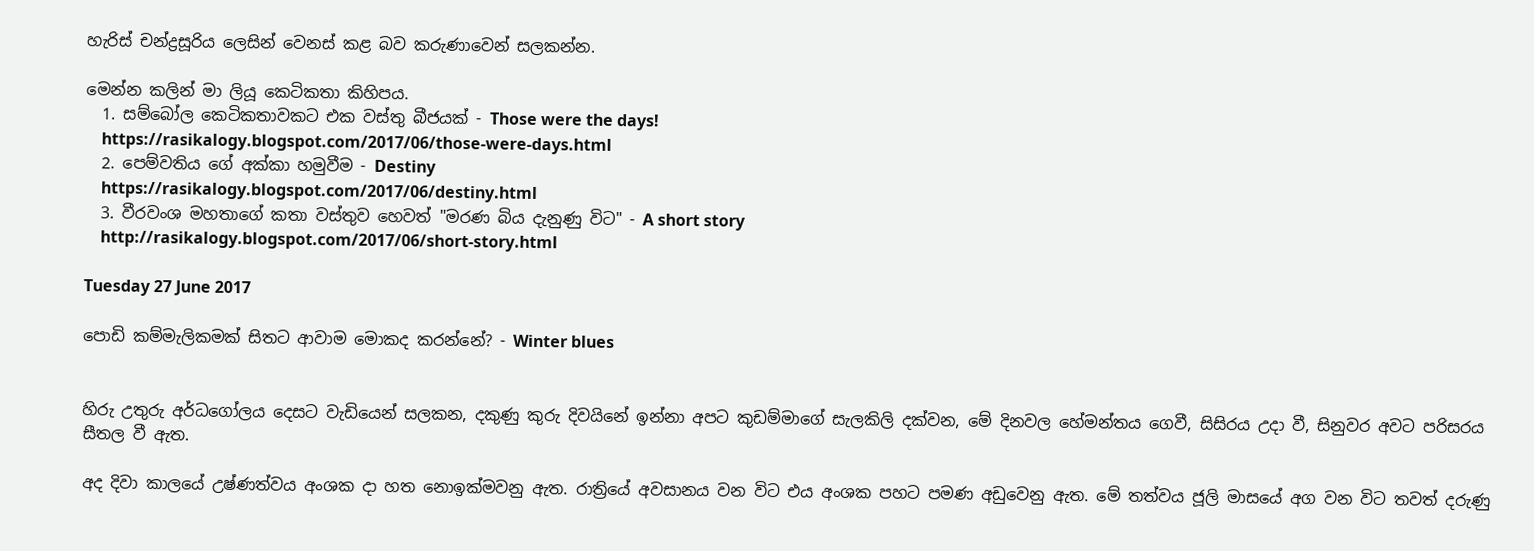හැරිස් චන්ද්‍රසූරිය ලෙසින් වෙනස් කළ බව කරුණාවෙන් සලකන්න.

මෙන්න කලින් මා ලියූ කෙටිකතා කිහිපය.
  1. සම්බෝල කෙටිකතාවකට එක වස්තු බීජයක් - Those were the days!
    https://rasikalogy.blogspot.com/2017/06/those-were-days.html
  2. පෙම්වතිය ගේ අක්කා හමුවීම - Destiny
    https://rasikalogy.blogspot.com/2017/06/destiny.html
  3. වීරවංශ මහතාගේ කතා වස්තුව හෙවත් "මරණ බිය දැනුණු විට" - A short story
    http://rasikalogy.blogspot.com/2017/06/short-story.html

Tuesday 27 June 2017

පොඩි කම්මැලිකමක් සිතට ආවාම මොකද කරන්නේ? - Winter blues


හිරු උතුරු අර්ධගෝලය දෙසට වැඩියෙන් සලකන, දකුණු කුරු දිවයිනේ ඉන්නා අපට කුඩම්මාගේ සැලකිලි දක්වන, මේ දිනවල හේමන්තය ගෙවී, සිසිරය උදා වී, සිනුවර අවට පරිසරය සීතල වී ඇත.

අද දිවා කාලයේ උෂ්ණත්වය අංශක දා හත නොඉක්මවනු ඇත. රාත්‍රියේ අවසානය වන විට එය අංශක පහට පමණ අඩුවෙනු ඇත. මේ තත්වය ජූලි මාසයේ අග වන විට තවත් දරුණු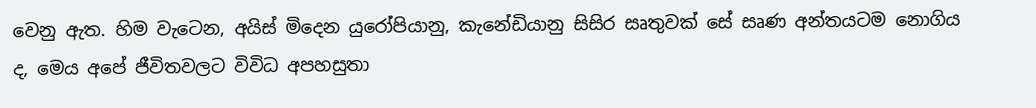වෙනු ඇත. හිම වැටෙන, අයිස් මිදෙන යුරෝපියානු, කැනේඩියානු සිසිර සෘතුවක් සේ සෘණ අන්තයටම නොගිය ද, මෙය අපේ ජීවිතවලට විවිධ අපහසුතා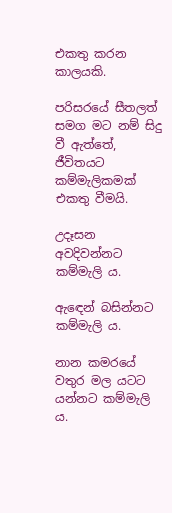එකතු කරන කාලයකි.

පරිසරයේ සීතලත් සමග මට නම් සිදු වී ඇත්තේ, ජීවිතයට කම්මැලිකමක් එකතු වීමයි.

උදෑසන අවදිවන්නට කම්මැලි ය.

ඇඳෙන් බසින්නට කම්මැලි ය.

නාන කමරයේ වතුර මල යටට යන්නට කම්මැලි ය.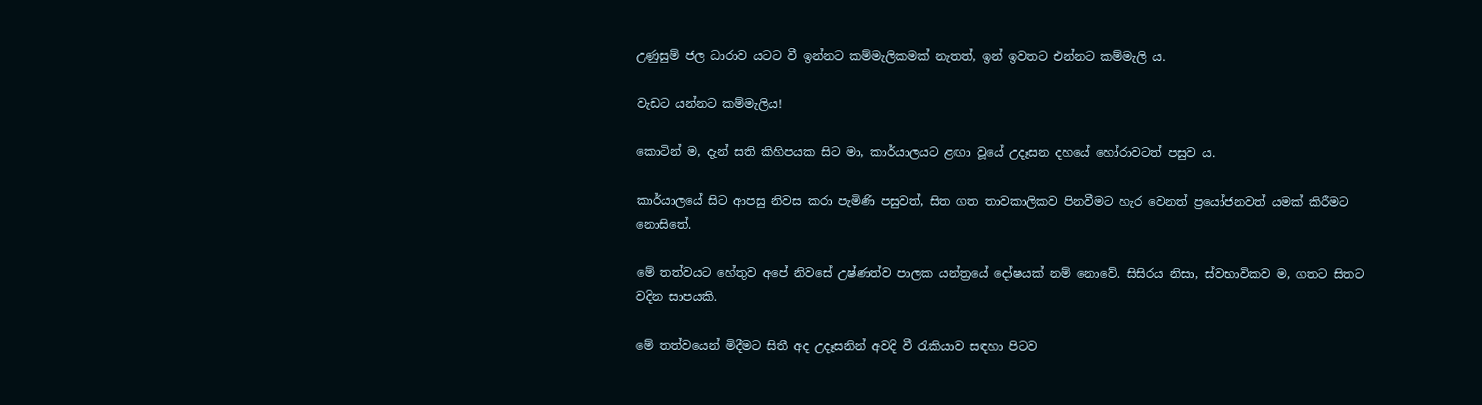උණුසුම් ජල ධාරාව යටට වී ඉන්නට කම්මැලිකමක් නැතත්, ඉන් ඉවතට එන්නට කම්මැලි ය.

වැඩට යන්නට කම්මැලිය!

කොටින් ම, දැන් සති කිහිපයක සිට මා, කාර්යාලයට ළඟා වූයේ උදෑසන දහයේ හෝරාවටත් පසුව ය.

කාර්යාලයේ සිට ආපසු නිවස කරා පැමිණි පසුවත්, සිත ගත තාවකාලිකව පිනවීමට හැර වෙනත් ප්‍රයෝජනවත් යමක් කිරීමට නොසිතේ.

මේ තත්වයට හේතුව අපේ නිවසේ උෂ්ණත්ව පාලක යන්ත්‍රයේ දෝෂයක් නම් නොවේ. සිසිරය නිසා, ස්වභාවිකව ම, ගතට සිතට වදින සාපයකි.

මේ තත්වයෙන් මිදීමට සිතී අද උදෑසනින් අවදි වී රැකියාව සඳහා පිටව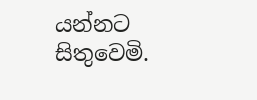යන්නට සිතුවෙමි.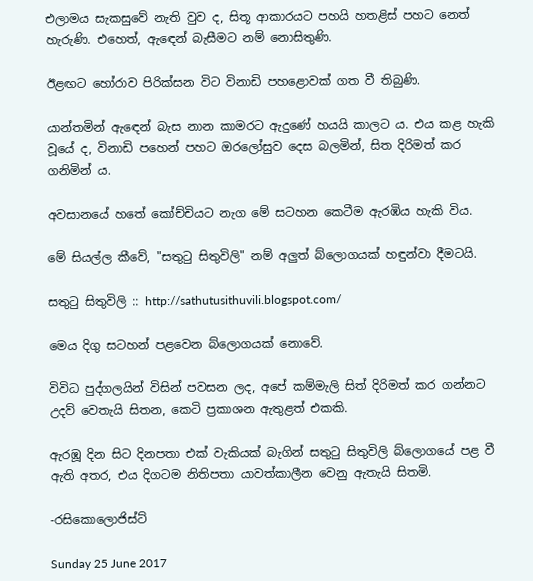එලාමය සැකසුවේ නැති වුව ද, සිතූ ආකාරයට පහයි හතළිස් පහට නෙත් හැරුණි. එහෙත්, ඇඳෙන් බැසීමට නම් නොසිතුණි.

ඊළඟට හෝරාව පිරික්සන විට විනාඩි පහළොවක් ගත වී තිබුණි.

යාන්තමින් ඇඳෙන් බැස නාන කාමරට ඇදුණේ හයයි කාලට ය. එය කළ හැකි වූයේ ද, විනාඩි පහෙන් පහට ඔරලෝසුව දෙස බලමින්, සිත දිරිමත් කර ගනිමින් ය.

අවසානයේ හතේ කෝච්චියට නැග මේ සටහන කෙටීම ඇරඹිය හැකි විය.

මේ සියල්ල කීවේ, "සතුටු සිතුවිලි" නම් අලුත් බ්ලොගයක් හඳුන්වා දීමටයි.

සතුටු සිතුවිලි :: http://sathutusithuvili.blogspot.com/

මෙය දිගු සටහන් පළවෙන බ්ලොගයක් නොවේ.

විවිධ පුද්ගලයින් විසින් පවසන ලද, අපේ කම්මැලි සිත් දිරිමත් කර ගන්නට උදව් වෙතැයි සිතන, කෙටි ප්‍රකාශන ඇතුළත් එකකි.

ඇරඹූ දින සිට දිනපතා එක් වැකියක් බැගින් සතුටු සිතුවිලි බ්ලොගයේ පළ වී ඇති අතර, එය දිගටම නිතිපතා යාවත්කාලීන වෙනු ඇතැයි සිතමි.

-රසිකොලොජිස්ට්

Sunday 25 June 2017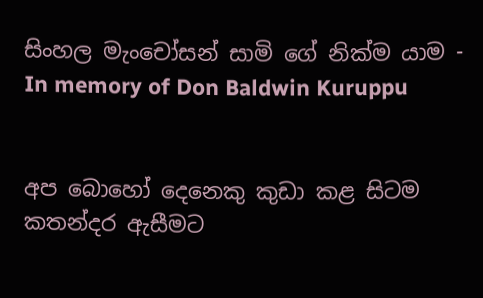සිංහල මැංචෝසන් සාමි ගේ නික්ම යාම - In memory of Don Baldwin Kuruppu


අප බොහෝ දෙනෙකු කුඩා කළ සිටම කතන්දර ඇසීමට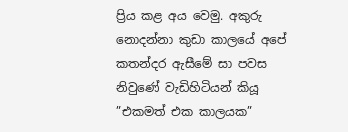ප්‍රිය කළ අය වෙමු. අකුරු නොදන්නා කුඩා කාලයේ අපේ කතන්දර ඇසීමේ සා පවස නිවුණේ වැඩිහිටියන් කියූ ”එකමත් එක කාලයක”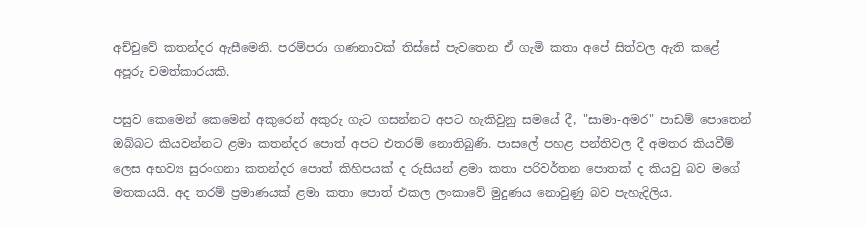අච්චුවේ කතන්දර ඇසීමෙනි. පරම්පරා ගණනාවක් තිස්සේ පැවතෙන ඒ ගැමි කතා අපේ සිත්වල ඇති කළේ අපූරු චමත්කාරයකි.

පසුව කෙමෙන් කෙමෙන් අකුරෙන් අකුරු ගැට ගසන්නට අපට හැකිවුනු සමයේ දී, "සාමා-අමර" පාඩම් පොතෙන් ඔබ්බට කියවන්නට ළමා කතන්දර පොත් අපට එතරම් නොතිබුණි. පාසලේ පහළ පන්තිවල දී අමතර කියවීම් ලෙස අභව්‍ය සුරංගනා කතන්දර පොත් කිහිපයක් ද රුසියන් ළමා කතා පරිවර්තන පොතක් ද කියවු බව මගේ මතකයයි. අද තරම් ප්‍රමාණයක් ළමා කතා පොත් එකල ලංකාවේ මුදුණය නොවුණු බව පැහැදිලිය.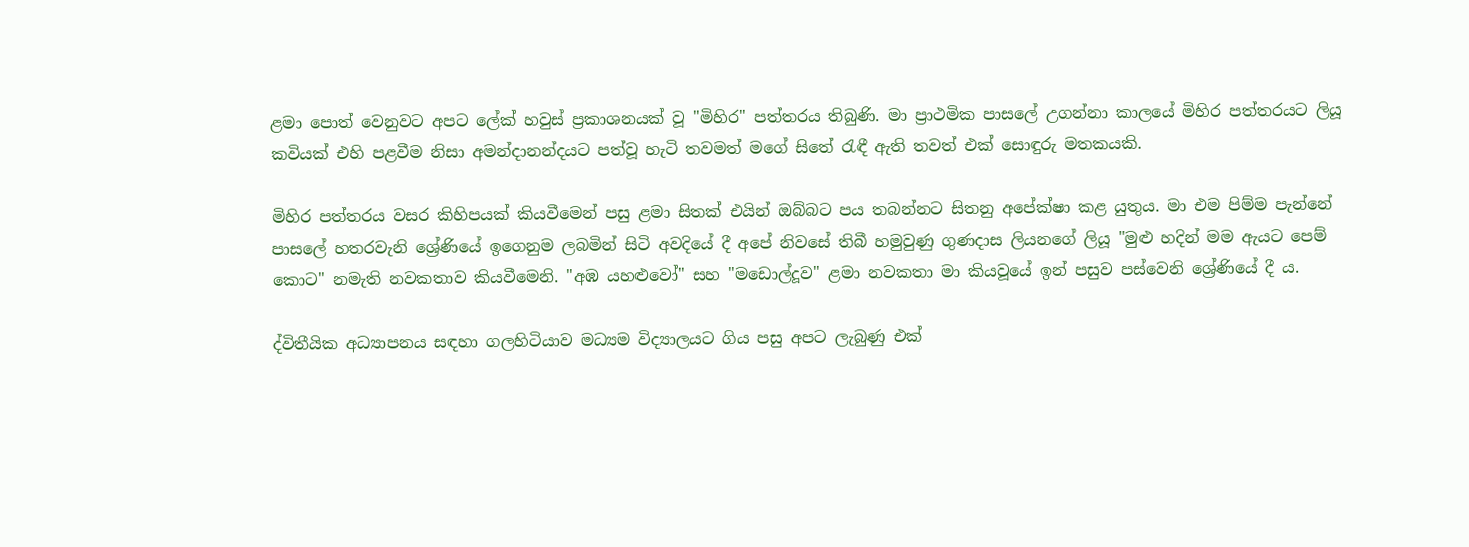ළමා පොත් වෙනුවට අපට ලේක් හවුස් ප්‍රකාශනයක් වූ "මිහිර" පත්තරය තිබුණි. මා ප්‍රාථමික පාසලේ උගන්නා කාලයේ මිහිර පත්තරයට ලියූ කවියක් එහි පළවීම නිසා අමන්දානන්දයට පත්වූ හැටි තවමත් මගේ සිතේ රැඳී ඇති තවත් එක් සොඳුරු මතකයකි.

මිහිර පත්තරය වසර කිහිපයක් කියවීමෙන් පසු ළමා සිතක් එයින් ඔබ්බට පය තබන්නට සිතනු අපේක්ෂා කළ යුතුය. මා එම පිම්ම පැන්නේ පාසලේ හතරවැනි ශ්‍රේණියේ ඉගෙනුම ලබමින් සිටි අවදියේ දී අපේ නිවසේ තිබී හමුවුණු ගුණදාස ලියනගේ ලියූ "මුළු හදින් මම ඇයට පෙම් කොට" නමැති නවකතාව කියවීමෙනි. "අඹ යහළුවෝ" සහ "මඩොල්දූව" ළමා නවකතා මා කියවූයේ ඉන් පසුව පස්වෙනි ශ්‍රේණියේ දී ය.

ද්විතීයික අධ්‍යාපනය සඳහා ගලහිටියාව මධ්‍යම විද්‍යාලයට ගිය පසු අපට ලැබුණු එක්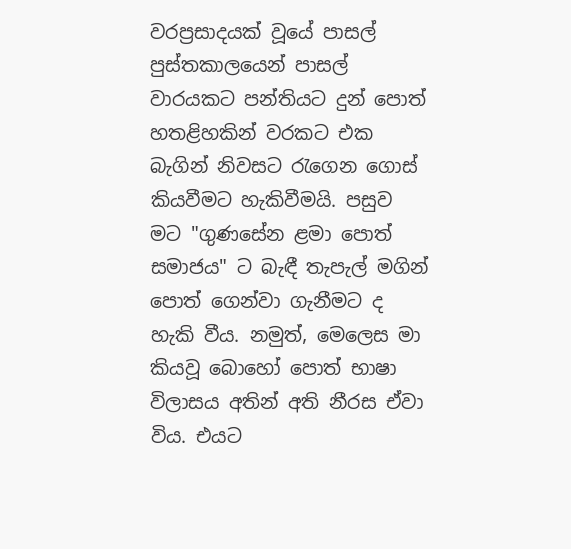වරප්‍රසාදයක් වූයේ පාසල් පුස්තකාලයෙන් පාසල් වාරයකට පන්තියට දුන් පොත් හතළිහකින් වරකට එක බැගින් නිවසට රැගෙන ගොස් කියවීමට හැකිවීමයි. පසුව මට "ගුණසේන ළමා පොත් සමාජය" ට බැඳී තැපැල් මගින් පොත් ගෙන්වා ගැනීමට ද හැකි වීය. නමුත්, මෙලෙස මා කියවූ බොහෝ පොත් භාෂා විලාසය අතින් අති නීරස ඒවා විය. එයට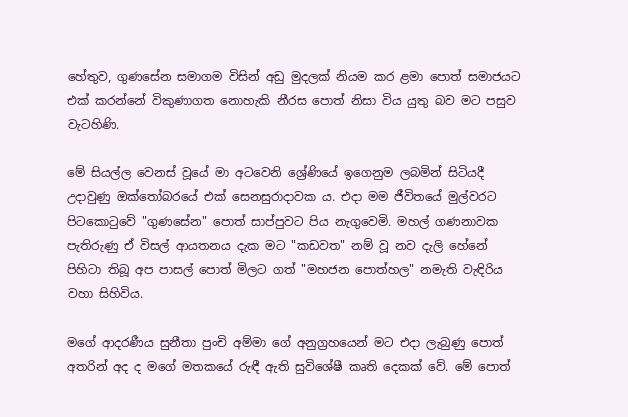හේතුව, ගුණසේන සමාගම විසින් අඩු මුදලක් නියම කර ළමා පොත් සමාජයට එක් කරන්නේ විකුණාගත නොහැකි නීරස පොත් නිසා විය යුතු බව මට පසුව වැටහිණි.

මේ සියල්ල වෙනස් වූයේ මා අටවෙනි ශ්‍රේණියේ ඉගෙනුම ලබමින් සිටියදී උදාවුණු ඔක්තෝබරයේ එක් සෙනසුරාදාවක ය. එදා මම ජීවිතයේ මුල්වරට පිටකොටුවේ "ගුණසේන" පොත් සාප්පුවට පිය නැගුවෙමි. මහල් ගණනාවක පැතිරුණු ඒ විසල් ආයතනය දැක මට "කඩවත" නම් වූ නව දැලි හේනේ පිහිටා තිබූ අප පාසල් පොත් මිලට ගත් "මහජන පොත්හල" නමැති වැඳිරිය වහා සිහිවිය.

මගේ ආදරණීය සුනීතා පුංචි අම්මා ගේ අනුග්‍රහයෙන් මට එදා ලැබුණු පොත් අතරින් අද ද මගේ මතකයේ රුඳී ඇති සුවිශේෂී කෘති දෙකක් වේ. මේ පොත්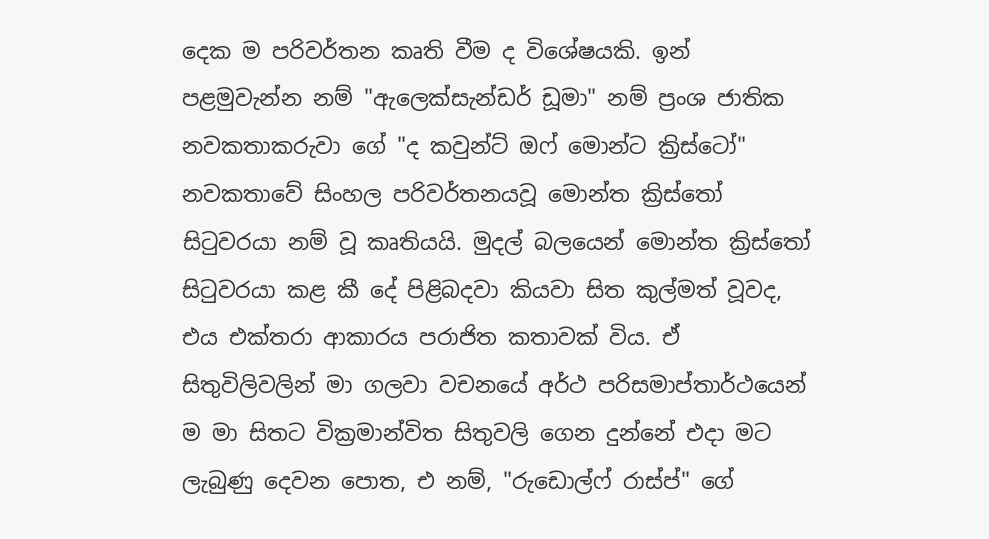දෙක ම පරිවර්තන කෘති වීම ද විශේෂයකි. ඉන් පළමුවැන්න නම් "ඇලෙක්සැන්ඩර් ඩූමා" නම් ප්‍රංශ ජාතික නවකතාකරුවා ගේ "ද කවුන්ට් ඔෆ් මොන්ට ක්‍රිස්ටෝ" නවකතාවේ සිංහල පරිවර්තනයවූ මොන්ත ක්‍රිස්තෝ සිටුවරයා නම් වූ කෘතියයි. මුදල් බලයෙන් මොන්ත ක්‍රිස්තෝ සිටුවරයා කළ කී දේ පිළිබදවා කියවා සිත කුල්මත් වූවද, එය එක්තරා ආකාරය පරාජිත කතාවක් විය. ඒ සිතුවිලිවලින් මා ගලවා වචනයේ අර්ථ පරිසමාප්තාර්ථයෙන් ම මා සිතට වික්‍රමාන්විත සිතුවලි ගෙන දුන්නේ එදා මට ලැබුණු දෙවන පොත, එ නම්, "රුඩොල්ෆ් රාස්ප්" ගේ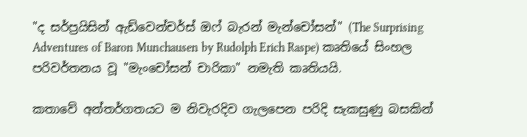"ද සර්ප්‍රයිසින් ඇඩ්වෙන්චර්ස් ඔෆ් බැරන් මැන්චෝසන්" (The Surprising Adventures of Baron Munchausen by Rudolph Erich Raspe) කෘතියේ සිංහල පරිවර්තනය වූ "මැංචෝසන් චාරිකා" නමැති කෘතියයි.

කතාවේ අන්තර්ගතයට ම නිවැරදිව ගැලපෙන පරිදි සැකසුණු බසකින්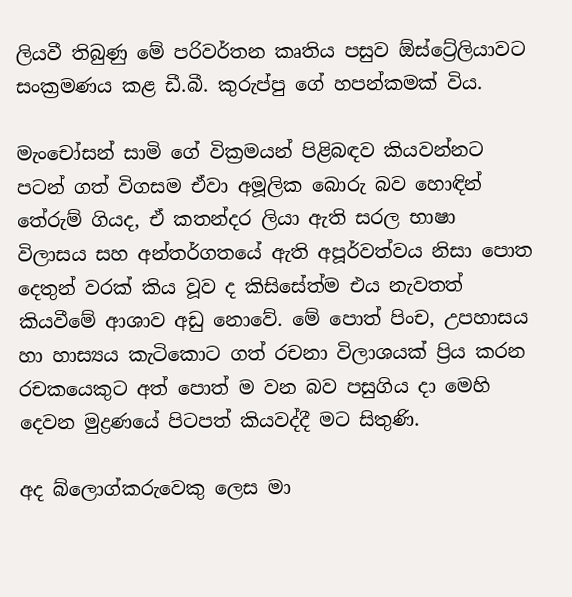ලියවී තිබුණු මේ පරිවර්තන කෘතිය පසුව ඕස්ට්‍රේලියාවට සංක්‍රමණය කළ ඩී.බී. කුරුප්පු ගේ හපන්කමක් විය.

මැංචෝසන් සාමි ගේ වික්‍රමයන් පිළිබඳව කියවන්නට පටන් ගත් විගසම ඒවා අමූලික බොරු බව හොඳින් තේරුම් ගියද, ඒ කතන්දර ලියා ඇති සරල භාෂා විලාසය සහ අන්තර්ගතයේ ඇති අපූර්වත්වය නිසා පොත දෙතුන් වරක් කිය වූව ද කිසිසේත්ම එය නැවතත් කියවීමේ ආශාව අඩු නොවේ. මේ පොත් පිංච, උපහාසය හා හාස්‍යය කැටිකොට ගත් රචනා විලාශයක් ප්‍රිය කරන රචකයෙකුට අත් පොත් ම වන බව පසුගිය දා මෙහි දෙවන මුද්‍රණයේ පිටපත් කියවද්දී මට සිතුණි.

අද බ්ලොග්කරුවෙකු ලෙස මා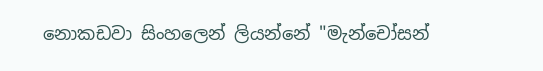නොකඩවා සිංහලෙන් ලියන්නේ "මැන්චෝසන්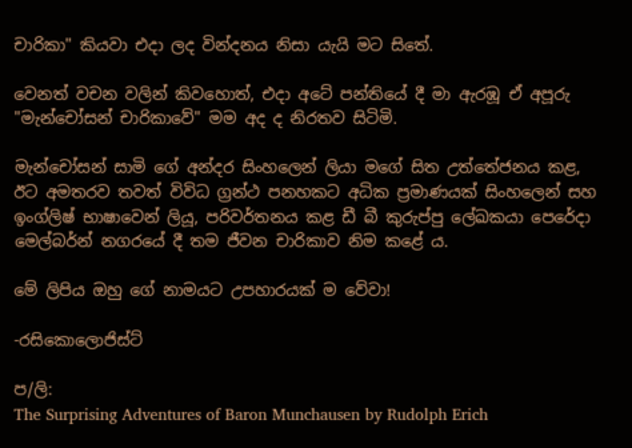චාරිකා" කියවා එදා ලද වින්දනය නිසා යැයි මට සිතේ.

වෙනත් වචන වලින් කිවහොත්, එදා අටේ පන්තියේ දී මා ඇරඹූ ඒ අපූරු "මැන්චෝසන් චාරිකාවේ" මම අද ද නිරතව සිටිමි.

මැන්චෝසන් සාමි ගේ අන්දර සිංහලෙන් ලියා මගේ සිත උත්තේජනය කළ, ඊට අමතරව තවත් විවිධ ග්‍රන්ථ පනහකට අධික ප්‍රමාණයක් සිංහලෙන් සහ ඉංග්ලිෂ් භාෂාවෙන් ලියූ, පරිවර්තනය කළ ඩී බී කුරුප්පු ලේඛකයා පෙරේදා මෙල්බර්න් නගරයේ දී තම ජීවන චාරිකාව නිම කළේ ය.

මේ ලිපිය ඔහු ගේ නාමයට උපහාරයක් ම වේවා!

-රසිකොලොජිස්ට්

ප/ලි:
The Surprising Adventures of Baron Munchausen by Rudolph Erich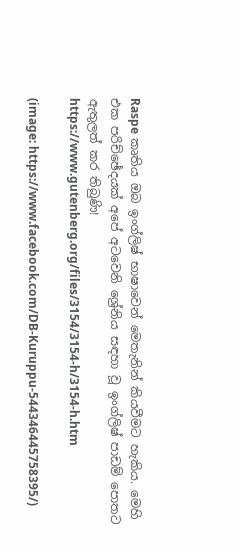Raspe කෘතිය ඔබ ඉංග්ලිෂ් භාෂාවෙන් මෙතැනින් කියවීමට හැකිය. මෙහි එක පරිච්ඡේදයක් අපේ අටවෙනි ශ්‍රේනිය සඳහා වූ ඉංග්ලිෂ් පාඩම් පොතට ඇතුලත් කර තිබුණි!
https://www.gutenberg.org/files/3154/3154-h/3154-h.htm

(image: https://www.facebook.com/DB-Kuruppu-544346445758395/)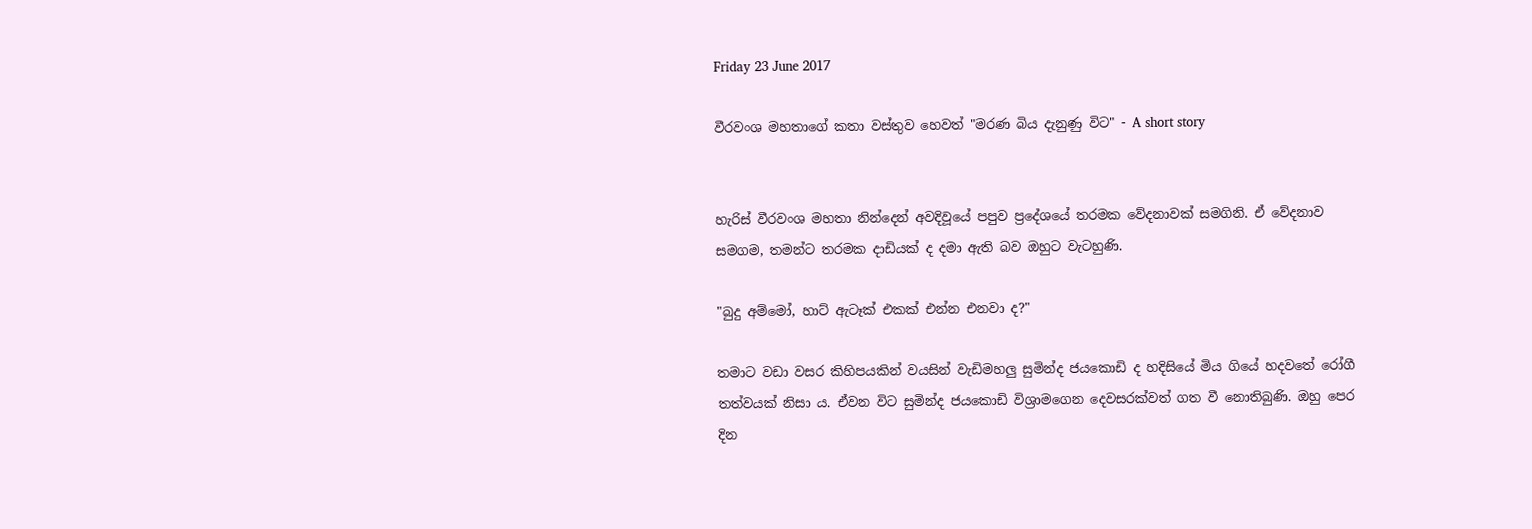Friday 23 June 2017

වීරවංශ මහතාගේ කතා වස්තුව හෙවත් "මරණ බිය දැනුණු විට" - A short story


හැරිස් වීරවංශ මහතා නින්දෙන් අවදිවූයේ පපුව ප්‍රදේශයේ තරමක වේදනාවක් සමගිනි. ඒ වේදනාව සමගම, තමන්ට තරමක දාඩියක් ද දමා ඇති බව ඔහුට වැටහුණි.

"බුදු අම්මෝ, හාට් ඇටෑක් එකක් එන්න එනවා ද?"

තමාට වඩා වසර කිහිපයකින් වයසින් වැඩිමහලු සුමින්ද ජයකොඩි ද හදිසියේ මිය ගියේ හදවතේ රෝගී තත්වයක් නිසා ය. ඒවන විට සුමින්ද ජයකොඩි විශ්‍රාමගෙන දෙවසරක්වත් ගත වී නොතිබුණි. ඔහු පෙර දින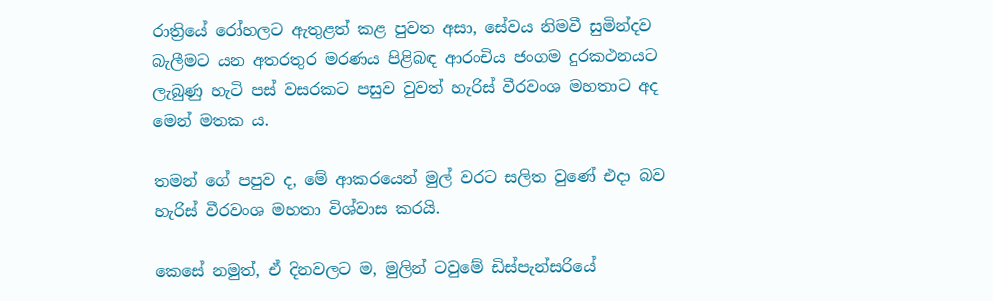රාත්‍රියේ රෝහලට ඇතුළත් කළ පුවත අසා, සේවය නිමවී සුමින්දව බැලීමට යන අතරතුර මරණය පිළිබඳ ආරංචිය ජංගම දුරකථනයට ලැබුණු හැටි පස් වසරකට පසුව වුවත් හැරිස් වීරවංශ මහතාට අද මෙන් මතක ය.

තමන් ගේ පපුව ද, මේ ආකරයෙන් මුල් වරට සලිත වුණේ එදා බව හැරිස් වීරවංශ මහතා විශ්වාස කරයි.

කෙසේ නමුත්, ඒ දිනවලට ම, මුලින් ටවුමේ ඩිස්පැන්සරියේ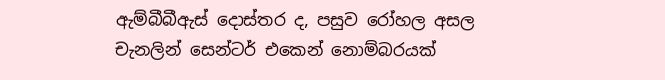ඇම්බීබීඇස් දොස්තර ද, පසුව රෝහල අසල චැනලින් සෙන්ටර් එකෙන් නොම්බරයක්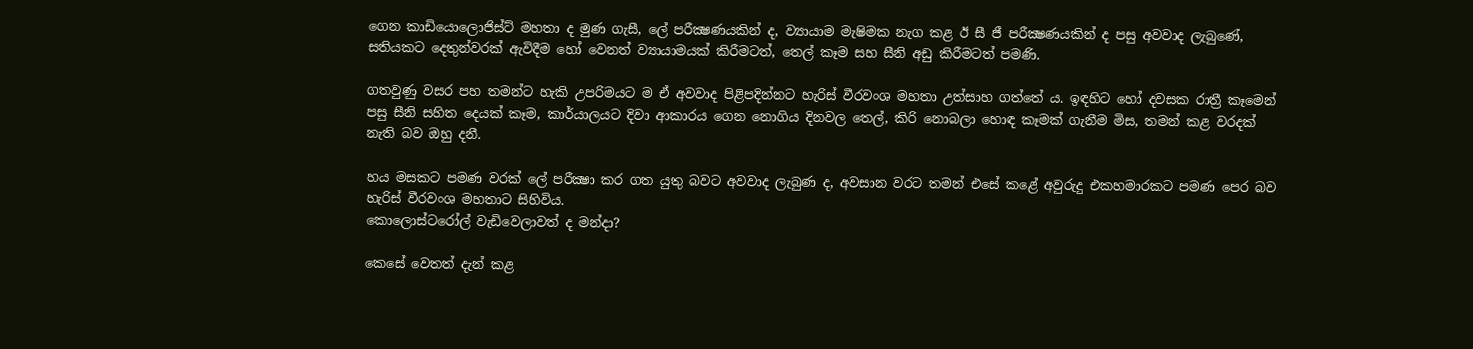ගෙන කාඩියොලොජිස්ට් මහතා ද මුණ ගැසී, ලේ පරීක්‍ෂණයකින් ද, ව්‍යායාම මැෂිමක නැග කළ ඊ සී ජී පරීක්‍ෂණයකින් ද පසු අවවාද ලැබුණේ, සතියකට දෙතුන්වරක් ඇවිදීම හෝ වෙනත් ව්‍යායාමයක් කිරීමටත්, තෙල් කෑම සහ සීනි අඩු කිරීමටත් පමණි.

ගතවුණු වසර පහ තමන්ට හැකි උපරිමයට ම ඒ අවවාද පිළිපදින්නට හැරිස් වීරවංශ මහතා උත්සාහ ගත්තේ ය. ඉඳහිට හෝ දවසක රාත්‍රී කෑමෙන් පසු සීනි සහිත දෙයක් කෑම, කාර්යාලයට දිවා ආකාරය ගෙන නොගිය දිනවල තෙල්, කිරි නොබලා හොඳ කෑමක් ගැනීම මිස, තමන් කළ වරදක් නැති බව ඔහු දනී.

හය මසකට පමණ වරක් ලේ පරීක්‍ෂා කර ගත යුතු බවට අවවාද ලැබුණ ද, අවසාන වරට තමන් එසේ කළේ අවුරුදු එකහමාරකට පමණ පෙර බව හැරිස් වීරවංශ මහතාට සිහිවිය.
කොලොස්ටරෝල් වැඩිවෙලාවත් ද මන්දා?

කෙසේ වෙතත් දැන් කළ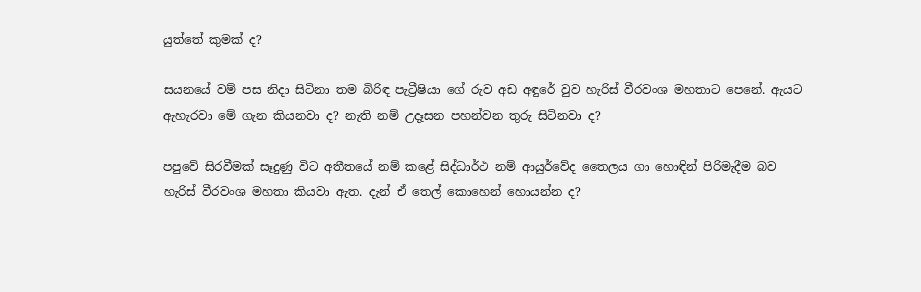යුත්තේ කුමක් ද?

සයනයේ වම් පස නිදා සිටිනා තම බිරිඳ පැට්‍රීෂියා ගේ රුව අඩ අඳුරේ වුව හැරිස් වීරවංශ මහතාට පෙනේ. ඇයට ඇහැරවා මේ ගැන කියනවා ද? නැති නම් උදෑසන පහන්වන තුරු සිටිනවා ද?

පපුවේ සිරවීමක් සෑදුණු විට අතීතයේ නම් කළේ සිද්ධාර්ථ නම් ආයුර්වේද තෛලය ගා හොඳින් පිරිමැදීම බව හැරිස් වීරවංශ මහතා කියවා ඇත. දැන් ඒ තෙල් කොහෙන් හොයන්න ද?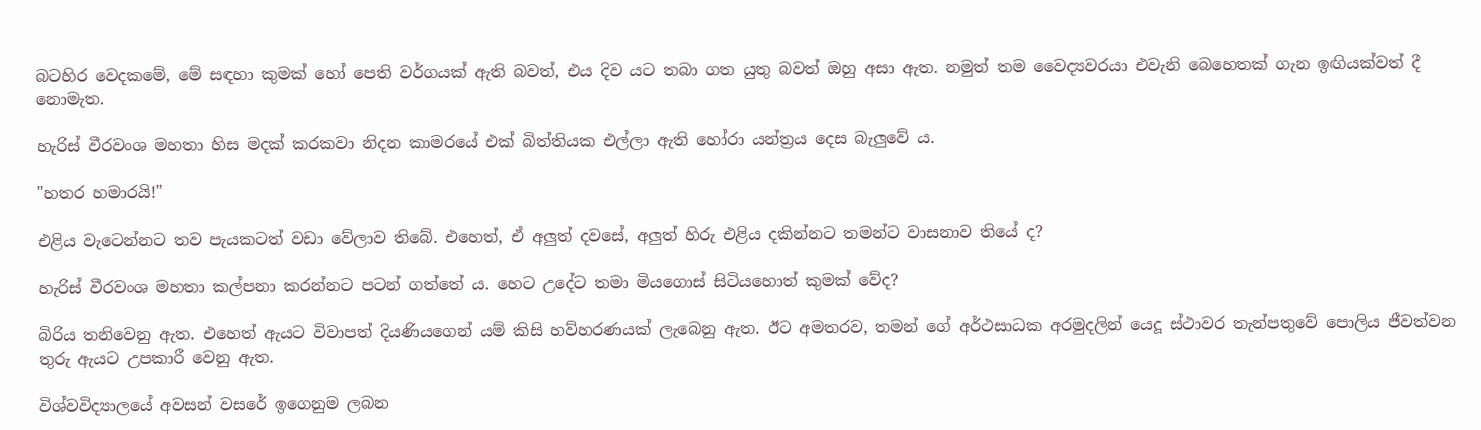බටහිර වෙදකමේ, මේ සඳහා කුමක් හෝ පෙති වර්ගයක් ඇති බවත්, එය දිව යට තබා ගත යුතු බවත් ඔහු අසා ඇත. නමුත් තම වෛද්‍යවරයා එවැනි බෙහෙතක් ගැන ඉඟියක්වත් දී නොමැත.

හැරිස් වීරවංශ මහතා හිස මදක් කරකවා නිදන කාමරයේ එක් බිත්තියක එල්ලා ඇති හෝරා යන්ත්‍රය දෙස බැලුවේ ය.

"හතර හමාරයි!"

එළිය වැටෙන්නට තව පැයකටත් වඩා වේලාව තිබේ. එහෙත්, ඒ අලුත් දවසේ, අලුත් හිරු එළිය දකින්නට තමන්ට වාසනාව තියේ ද?

හැරිස් වීරවංශ මහතා කල්පනා කරන්නට පටන් ගත්තේ ය. හෙට උදේට තමා මියගොස් සිටියහොත් කුමක් වේද?

බිරිය තනිවෙනු ඇත. එහෙත් ඇයට විවාපත් දියණියගෙන් යම් කිසි හව්හරණයක් ලැබෙනු ඇත. ඊට අමතරව, තමන් ගේ අර්ථසාධක අරමුදලින් යෙදූ ස්ථාවර තැන්පතුවේ පොලිය ජීවත්වන තුරු ඇයට උපකාරී වෙනු ඇත.

විශ්වවිද්‍යාලයේ අවසන් වසරේ ඉගෙනුම ලබන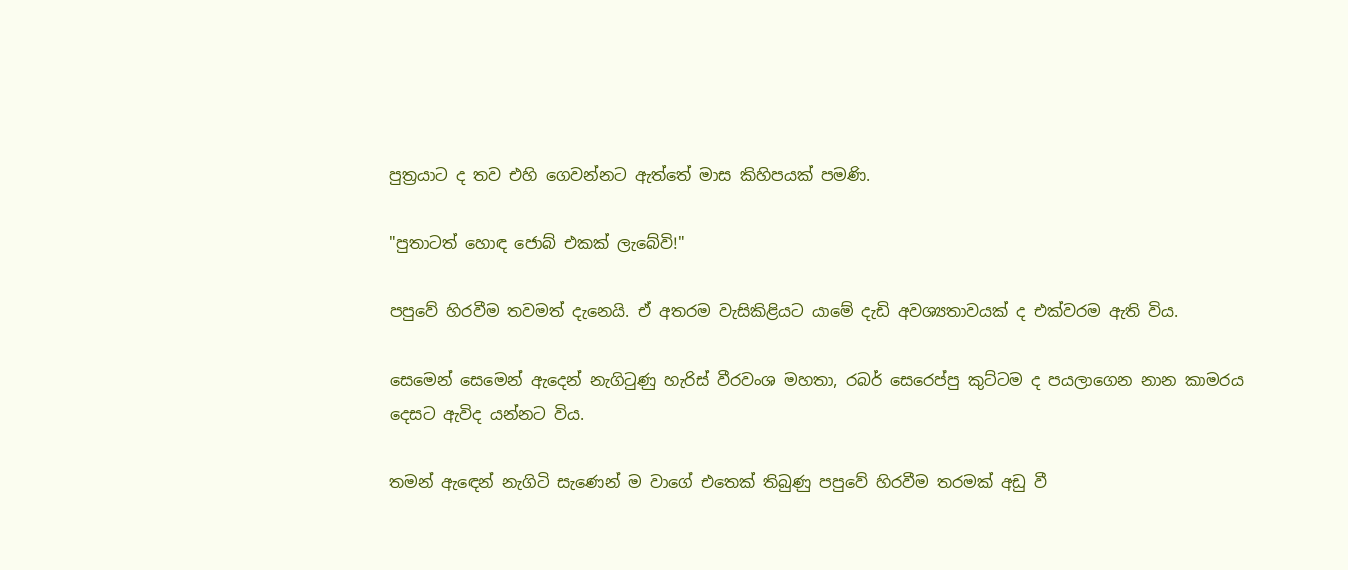පුත්‍රයාට ද තව එහි ගෙවන්නට ඇත්තේ මාස කිහිපයක් පමණි.

"පුතාටත් හොඳ ජොබ් එකක් ලැබේවි!"

පපුවේ හිරවීම තවමත් දැනෙයි. ඒ අතරම වැසිකිළියට යාමේ දැඩි අවශ්‍යතාවයක් ද එක්වරම ඇති විය.

සෙමෙන් සෙමෙන් ඇදෙන් නැගිටුණු හැරිස් වීරවංශ මහතා, රබර් සෙරෙප්පු කුට්ටම ද පයලාගෙන නාන කාමරය දෙසට ඇවිද යන්නට විය.

තමන් ඇඳෙන් නැගිටි සැණෙන් ම වාගේ එතෙක් තිබුණු පපුවේ හිරවීම තරමක් අඩු වී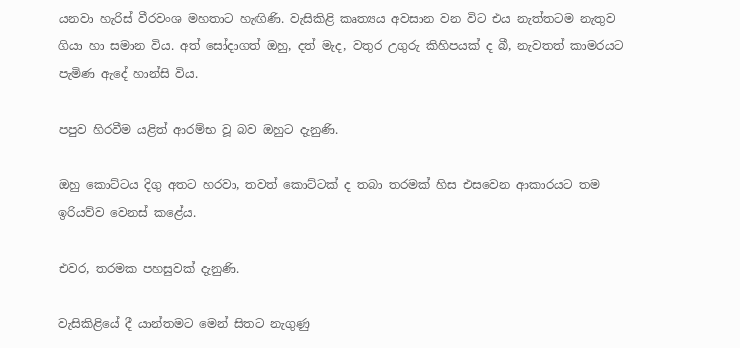යනවා හැරිස් වීරවංශ මහතාට හැඟිණි. වැසිකිළි කෘත්‍යය අවසාන වන විට එය නැත්තටම නැතුව ගියා හා සමාන විය. අත් සෝදාගත් ඔහු, දත් මැද, වතුර උගුරු කිහිපයක් ද බී, නැවතත් කාමරයට පැමිණ ඇදේ හාන්සි විය.

පපුව හිරවීම යළිත් ආරම්භ වූ බව ඔහුට දැනුණි.

ඔහු කොට්ටය දිගු අතට හරවා, තවත් කොට්ටක් ද තබා තරමක් හිස එසවෙන ආකාරයට තම ඉරියව්ව වෙනස් කළේය.

එවර, තරමක පහසුවක් දැනුණි.

වැසිකිළියේ දී යාන්තමට මෙන් සිතට නැගුණු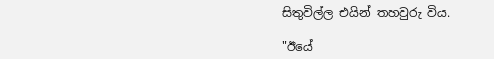සිතුවිල්ල එයින් තහවුරු විය.

"ඊයේ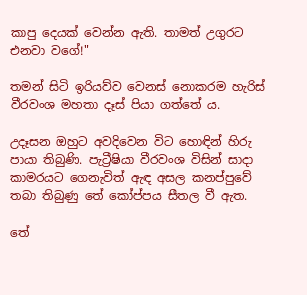කාපු දෙයක් වෙන්න ඇති. තාමත් උගුරට එනවා වගේ!"

තමන් සිටි ඉරියව්ව වෙනස් නොකරම හැරිස් වීරවංශ මහතා දෑස් පියා ගත්තේ ය.

උදෑසන ඔහුට අවදිවෙන විට හොඳින් හිරු පායා තිබුණි. පැට්‍රීෂියා වීරවංශ විසින් සාදා කාමරයට ගෙනැවිත් ඇඳ අසල කනප්පුවේ තබා තිබුණු තේ කෝප්පය සීතල වී ඇත.

තේ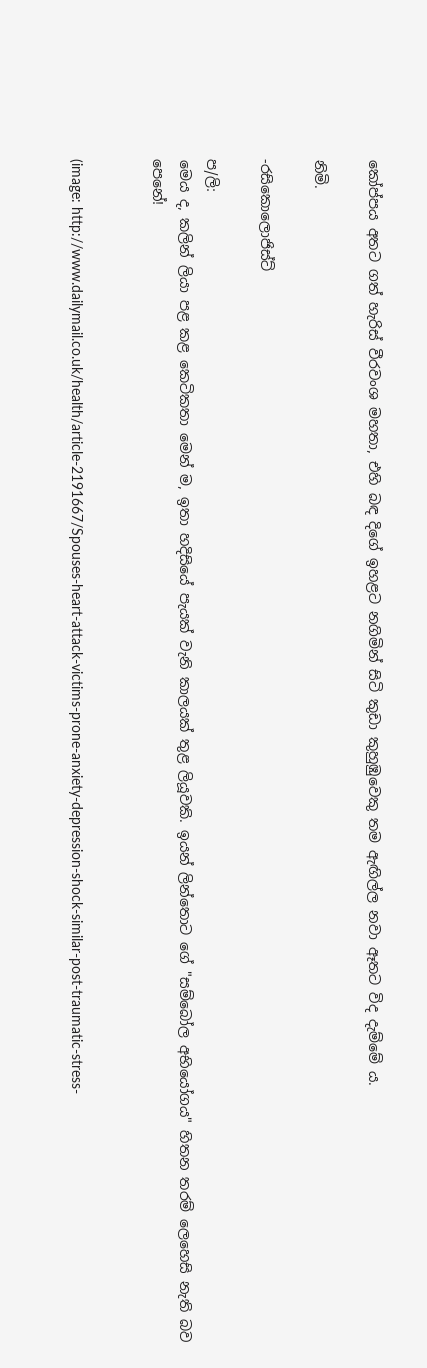කෝප්පය අතට ගත් හැරිස් වීරවංශ මහතා, එහි බඳ දිගේ ඉහළට නගිමින් සිටි කුඩා කුහුඹුවෙකු තම ඇඟිල්ල නවා ඈතට විද දැම්මේ ය.

නිමි.

-රසිකොලොජිස්ට්

ප/ලි:
මෙය ද, කලින් ලියා පළ කළ කෙටිකතා මෙන් ම, ඉතා හදිසියේ පැයක් වැනි කාලයක් තුළ ලියූවකි. ඉයන් ලින්තොට ගේ "සම්බෝල අභියෝගය" හිතන තරම් ලෙහෙසි නැති බව පෙනේ!


(image: http://www.dailymail.co.uk/health/article-2191667/Spouses-heart-attack-victims-prone-anxiety-depression-shock-similar-post-traumatic-stress-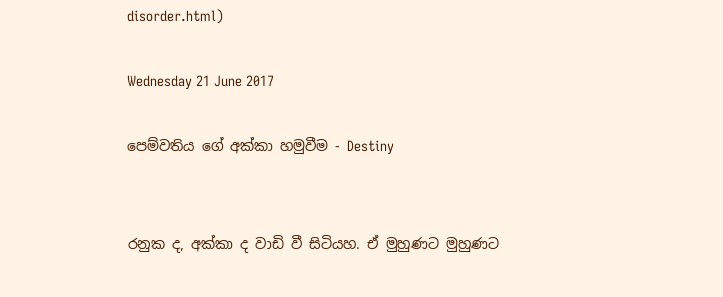disorder.html)

Wednesday 21 June 2017

පෙම්වතිය ගේ අක්කා හමුවීම - Destiny


රනුක ද, අක්කා ද වාඩි වී සිටියහ. ඒ මුහුණට මුහුණට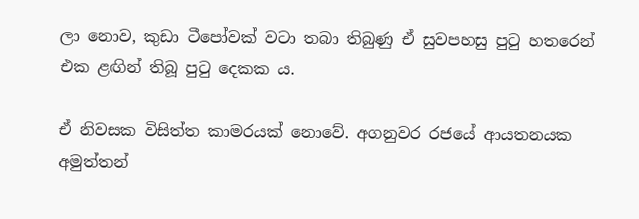ලා නොව, කුඩා ටීපෝවක් වටා තබා තිබුණු ඒ සුවපහසු පුටු හතරෙන් එක ළඟින් තිබූ පුටු දෙකක ය.

ඒ නිවසක විසිත්ත කාමරයක් නොවේ. අගනුවර රජයේ ආයතනයක අමුත්තන්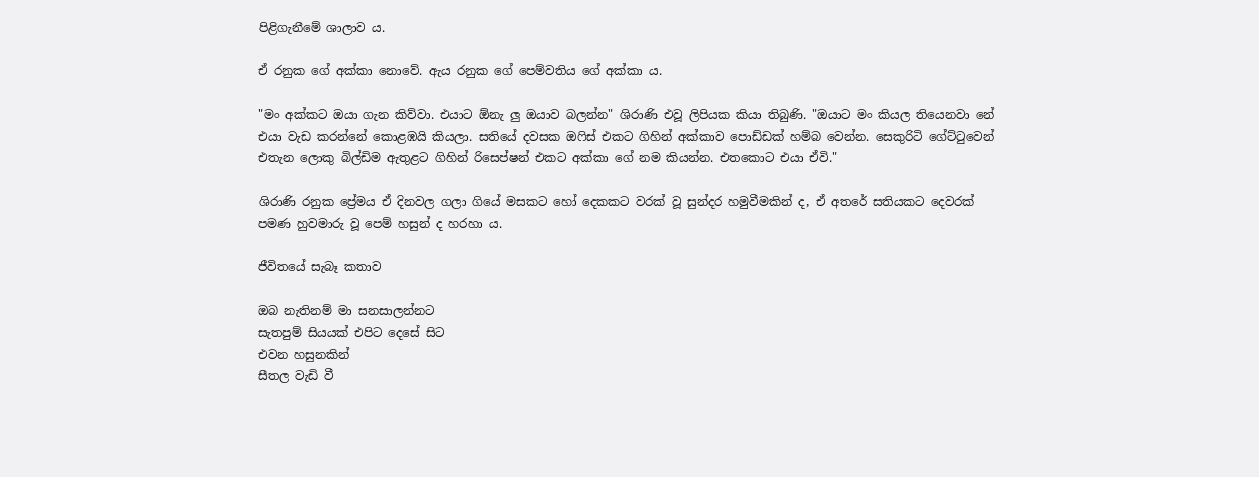පිළිගැනීමේ ශාලාව ය.

ඒ රනුක ගේ අක්කා නොවේ. ඇය රනුක ගේ පෙම්වතිය ගේ අක්කා ය.

"මං අක්කට ඔයා ගැන කිව්වා. එයාට ඕනැ ලු ඔයාව බලන්න" ශිරාණි එවූ ලිපියක කියා තිබුණි. "ඔයාට මං කියල තියෙනවා නේ එයා වැඩ කරන්නේ කොළඹයි කියලා. සතියේ දවසක ඔෆිස් එකට ගිහින් අක්කාව පොඩ්ඩක් හම්බ වෙන්න. සෙකුරිටි ගේට්ටුවෙන් එතැන ලොකු බිල්ඩිම ඇතුළට ගිහින් රිසෙප්ෂන් එකට අක්කා ගේ නම කියන්න. එතකොට එයා ඒවි."

ශිරාණි රනුක ප්‍රේමය ඒ දිනවල ගලා ගියේ මසකට හෝ දෙකකට වරක් වූ සුන්දර හමුවීමකින් ද, ඒ අතරේ සතියකට දෙවරක් පමණ හුවමාරු වූ පෙම් හසුන් ද හරහා ය.

ජීවිතයේ සැබෑ කතාව

ඔබ නැතිනම් මා සනසාලන්නට
සැතපුම් සියයක් එපිට දෙසේ සිට
එවන හසුනකින්
සීතල වැඩි වී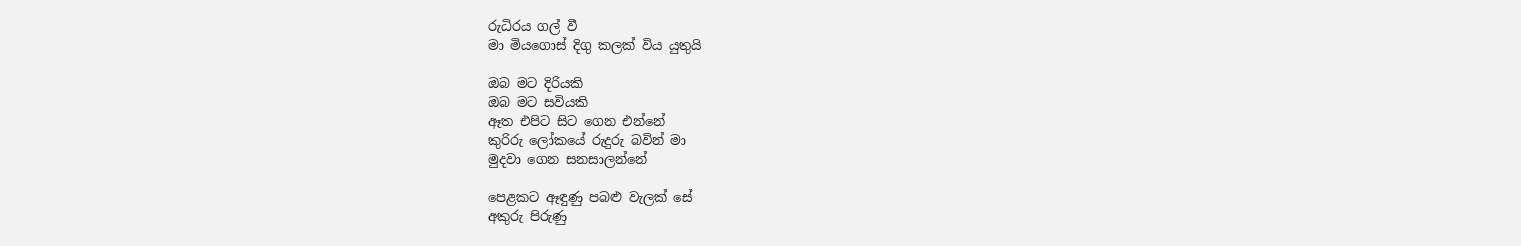රුධිරය ගල් වී
මා මියගොස් දිගු කලක් විය යුතුයි

ඔබ මට දිරියකි
ඔබ මට සවියකි
ඈත එපිට සිට ගෙන එන්නේ
කුරිරු ලෝකයේ රුදුරු බවින් මා
මුදවා ගෙන සනසාලන්නේ

පෙළකට ඈඳුණු පබළු වැලක් සේ
අකුරු පිරුණු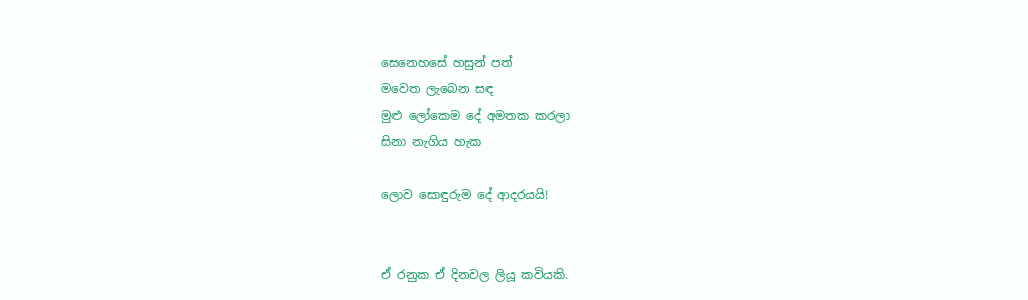සෙනෙහසේ හසුන් පත්
මවෙත ලැබෙන සඳ
මුළු ලෝකෙම දේ අමතක කරලා
සිනා නැගිය හැක

ලොව සොඳුරුම දේ ආදරයයි!


ඒ රනුක ඒ දිනවල ලියූ කවියකි.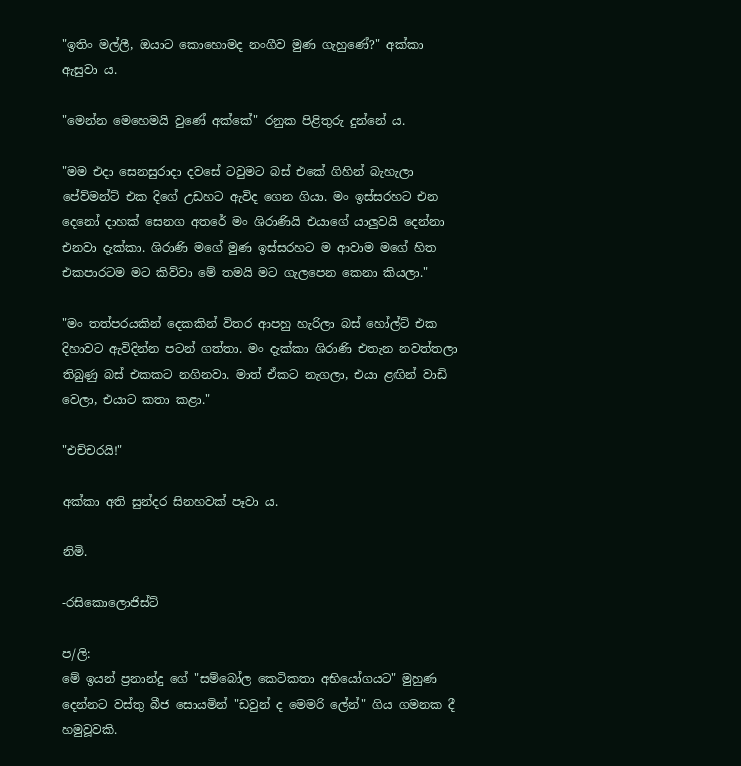"ඉතිං මල්ලී, ඔයාට කොහොමද නංගීව මුණ ගැහුණේ?" අක්කා ඇසුවා ය.

"මෙන්න මෙහෙමයි වුණේ අක්කේ" රනුක පිළිතුරු දුන්නේ ය.

"මම එදා සෙනසුරාදා දවසේ ටවුමට බස් එකේ ගිහින් බැහැලා පේව්මන්ට් එක දිගේ උඩහට ඇවිද ගෙන ගියා. මං ඉස්සරහට එන දෙනෝ දාහක් සෙනග අතරේ මං ශිරාණියි එයාගේ යාලුවයි දෙන්නා එනවා දැක්කා. ශිරාණි මගේ මුණ ඉස්සරහට ම ආවාම මගේ හිත එකපාරටම මට කිව්වා මේ තමයි මට ගැලපෙන කෙනා කියලා."

"මං තත්පරයකින් දෙකකින් විතර ආපහු හැරිලා බස් හෝල්ට් එක දිහාවට ඇවිදින්න පටන් ගත්තා. මං දැක්කා ශිරාණි එතැන නවත්තලා තිබුණු බස් එකකට නගිනවා. මාත් ඒකට නැගලා, එයා ළඟින් වාඩි වෙලා, එයාට කතා කළා."

"එච්චරයි!"

අක්කා අති සුන්දර සිනහවක් පෑවා ය.

නිමි.

-රසිකොලොජිස්ට්

ප/ලි:
මේ ඉයන් ප්‍රනාන්දු ගේ "සම්බෝල කෙටිකතා අභියෝගයට" මුහුණ දෙන්නට වස්තු බීජ සොයමින් "ඩවුන් ද මෙමරි ලේන්" ගිය ගමනක දී හමුවූවකි.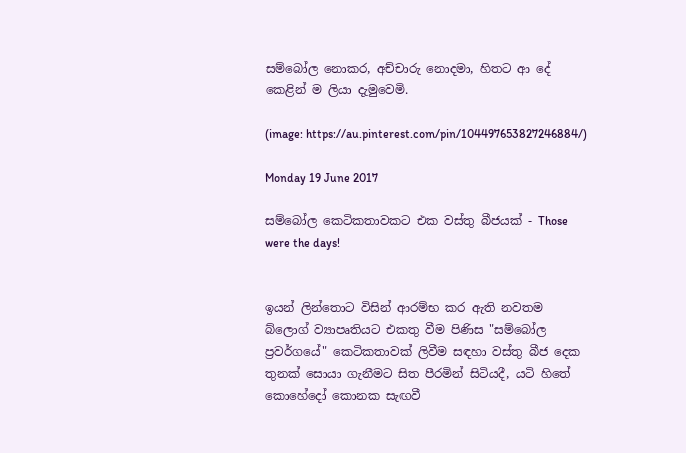සම්බෝල නොකර, අච්චාරු නොදමා, හිතට ආ දේ කෙළින් ම ලියා දැමුවෙමි.

(image: https://au.pinterest.com/pin/104497653827246884/)

Monday 19 June 2017

සම්බෝල කෙටිකතාවකට එක වස්තු බීජයක් - Those were the days!


ඉයන් ලින්තොට විසින් ආරම්භ කර ඇති නවතම බ්ලොග් ව්‍යාපෘතියට එකතු වීම පිණිස "සම්බෝල ප්‍රවර්ගයේ" කෙටිකතාවක් ලිවීම සඳහා වස්තු බීජ දෙක තුනක් සොයා ගැනීමට සිත පීරමින් සිටියදී, යටි හිතේ කොහේදෝ කොනක සැඟවී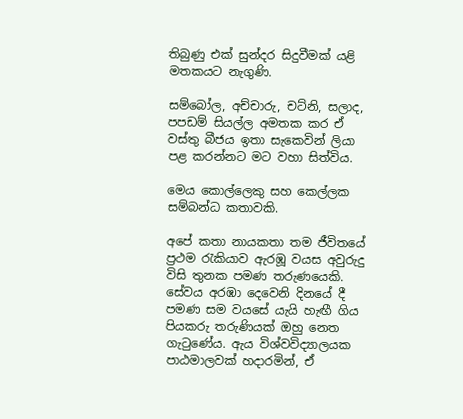තිබුණු එක් සුන්දර සිදුවීමක් යළි මතකයට නැගුණි.

සම්බෝල, අච්චාරු, චට්නි, සලාද, පපඩම් සියල්ල අමතක කර ඒ වස්තු බීජය ඉතා සැකෙවින් ලියා පළ කරන්නට මට වහා සිත්විය.

මෙය කොල්ලෙකු සහ කෙල්ලක සම්බන්ධ කතාවකි.

අපේ කතා නායකතා තම ජීවිතයේ ප්‍රථම රැකියාව ඇරඹූ වයස අවුරුදු විසි තුනක පමණ තරුණයෙකි. සේවය අරඹා දෙවෙනි දිනයේ දී පමණ සම වයසේ යැයි හැඟී ගිය පියකරු තරුණියක් ඔහු නෙත ගැටුණේය. ඇය විශ්වවිද්‍යාලයක පාඨමාලවක් හදාරමින්, ඒ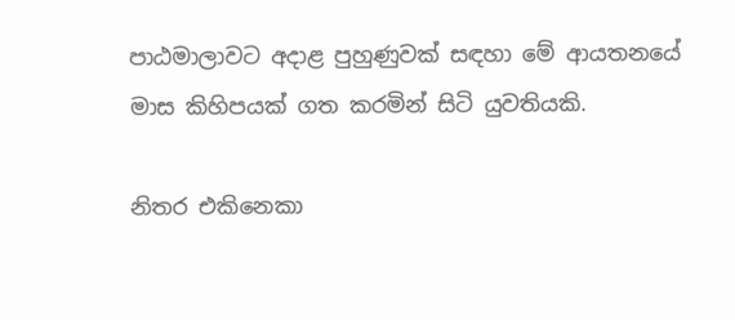පාඨමාලාවට අදාළ පුහුණුවක් සඳහා මේ ආයතනයේ මාස කිහිපයක් ගත කරමින් සිටි යුවතියකි.

නිතර එකිනෙකා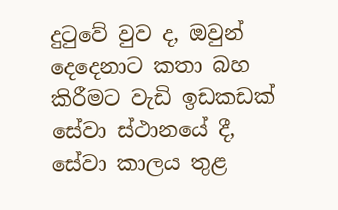දුටුවේ වුව ද, ඔවුන් දෙදෙනාට කතා බහ කිරීමට වැඩි ඉඩකඩක් සේවා ස්ථානයේ දී, සේවා කාලය තුළ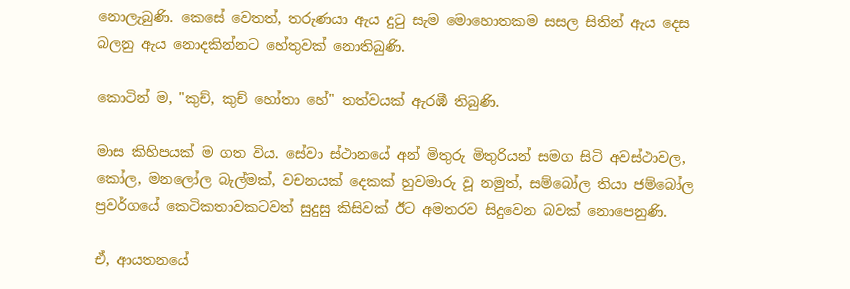නොලැබුණි. කෙසේ වෙතත්, තරුණයා ඇය දුටු සැම මොහොතකම සසල සිතින් ඇය දෙස බලනු ඇය නොදකින්නට හේතුවක් නොතිබුණි.

කොටින් ම, "කුච්, කුච් හෝතා හේ" තත්වයක් ඇරඹී තිබුණි.

මාස කිහිපයක් ම ගත විය. සේවා ස්ථානයේ අන් මිතුරු මිතුරියන් සමග සිටි අවස්ථාවල, කෝල, මනලෝල බැල්මක්, වචනයක් දෙකක් හුවමාරු වූ නමුත්, සම්බෝල තියා ජම්බෝල ප්‍රවර්ගයේ කෙටිකතාවකටවත් සුදුසු කිසිවක් ඊට අමතරව සිදුවෙන බවක් නොපෙනුණි.

ඒ, ආයතනයේ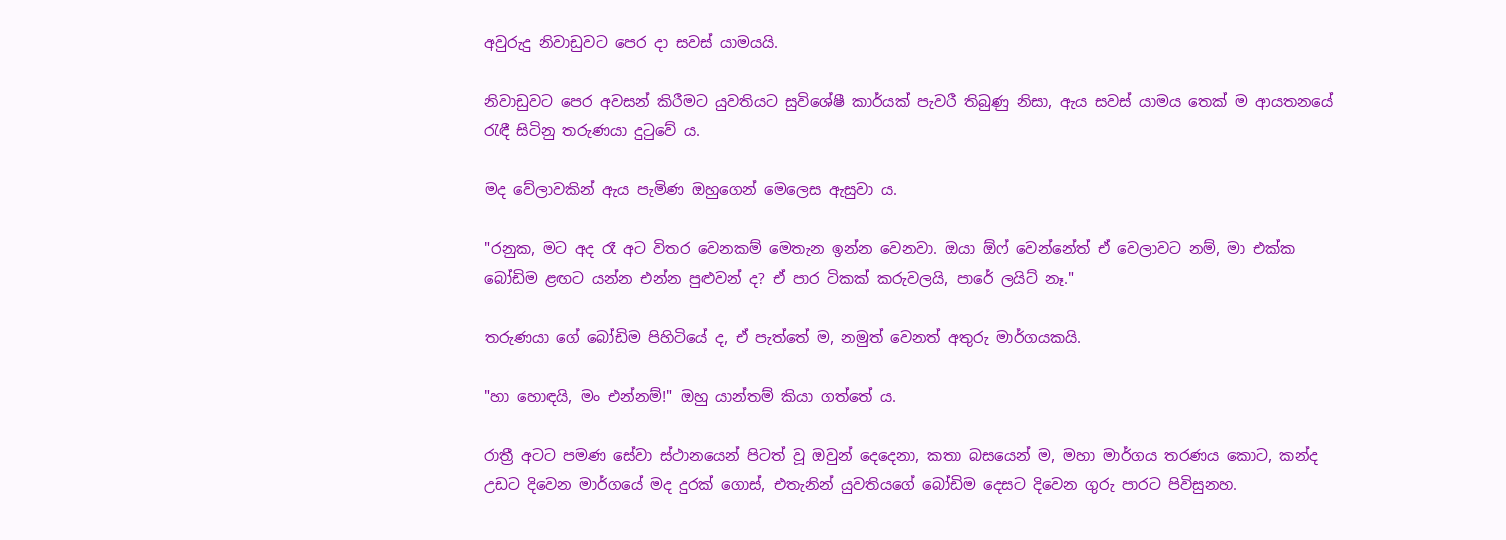අවුරුදු නිවාඩුවට පෙර දා සවස් යාමයයි.

නිවාඩුවට පෙර අවසන් කිරීමට යුවතියට සුවිශේෂී කාර්යක් පැවරී තිබුණු නිසා, ඇය සවස් යාමය තෙක් ම ආයතනයේ රැඳී සිටිනු තරුණයා දුටුවේ ය.

මද වේලාවකින් ඇය පැමිණ ඔහුගෙන් මෙලෙස ඇසුවා ය.

"රනුක, මට අද රෑ අට විතර වෙනකම් මෙතැන ඉන්න වෙනවා. ඔයා ඕෆ් වෙන්නේත් ඒ වෙලාවට නම්, මා එක්ක බෝඩිම ළඟට යන්න එන්න පුළුවන් ද? ඒ පාර ටිකක් කරුවලයි, පාරේ ලයිට් නෑ."

තරුණයා ගේ බෝඩිම පිහිටියේ ද, ඒ පැත්තේ ම, නමුත් වෙනත් අතුරු මාර්ගයකයි.

"හා හොඳයි, මං එන්නම්!" ඔහු යාන්තම් කියා ගත්තේ ය.

රාත්‍රී අටට පමණ සේවා ස්ථානයෙන් පිටත් වූ ඔවුන් දෙදෙනා, කතා බසයෙන් ම, මහා මාර්ගය තරණය කොට, කන්ද උඩට දිවෙන මාර්ගයේ මද දුරක් ගොස්, එතැනින් යුවතියගේ බෝඩිම දෙසට දිවෙන ගුරු පාරට පිවිසුනහ.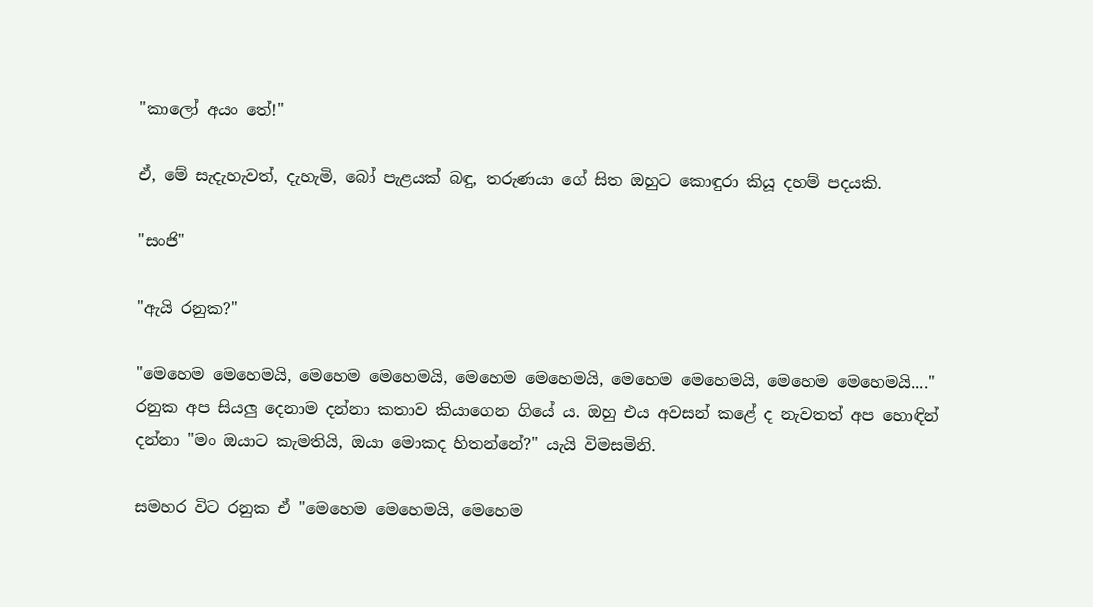"කාලෝ අයං තේ!"

ඒ, මේ සැදැහැවත්, දැහැමි, බෝ පැළයක් බඳු, තරුණයා ගේ සිත ඔහුට කොඳුරා කියූ දහම් පදයකි.

"සංජි"

"ඇයි රනුක?"

"මෙහෙම මෙහෙමයි, මෙහෙම මෙහෙමයි, මෙහෙම මෙහෙමයි, මෙහෙම මෙහෙමයි, මෙහෙම මෙහෙමයි...." රනුක අප සියලු දෙනාම දන්නා කතාව කියාගෙන ගියේ ය. ඔහු එය අවසන් කළේ ද නැවතත් අප හොඳින් දන්නා "මං ඔයාට කැමතියි, ඔයා මොකද හිතන්නේ?" යැයි විමසමිනි.

සමහර විට රනුක ඒ "මෙහෙම මෙහෙමයි, මෙහෙම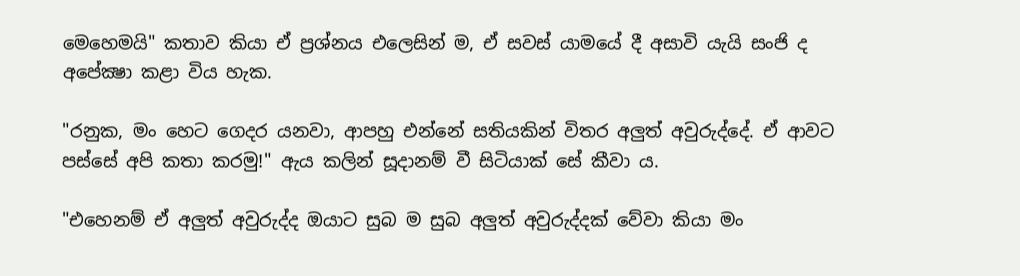මෙහෙමයි" කතාව කියා ඒ ප්‍රශ්නය එලෙසින් ම, ඒ සවස් යාමයේ දී අසාවි යැයි සංජි ද අපේක්‍ෂා කළා විය හැක.

"රනුක, මං හෙට ගෙදර යනවා, ආපහු එන්නේ සතියකින් විතර අලුත් අවුරුද්දේ. ඒ ආවට පස්සේ අපි කතා කරමු!" ඇය කලින් සූදානම් වී සිටියාක් සේ කීවා ය.

"එහෙනම් ඒ අලුත් අවුරුද්ද ඔයාට සුබ ම සුබ අලුත් අවුරුද්දක් වේවා කියා මං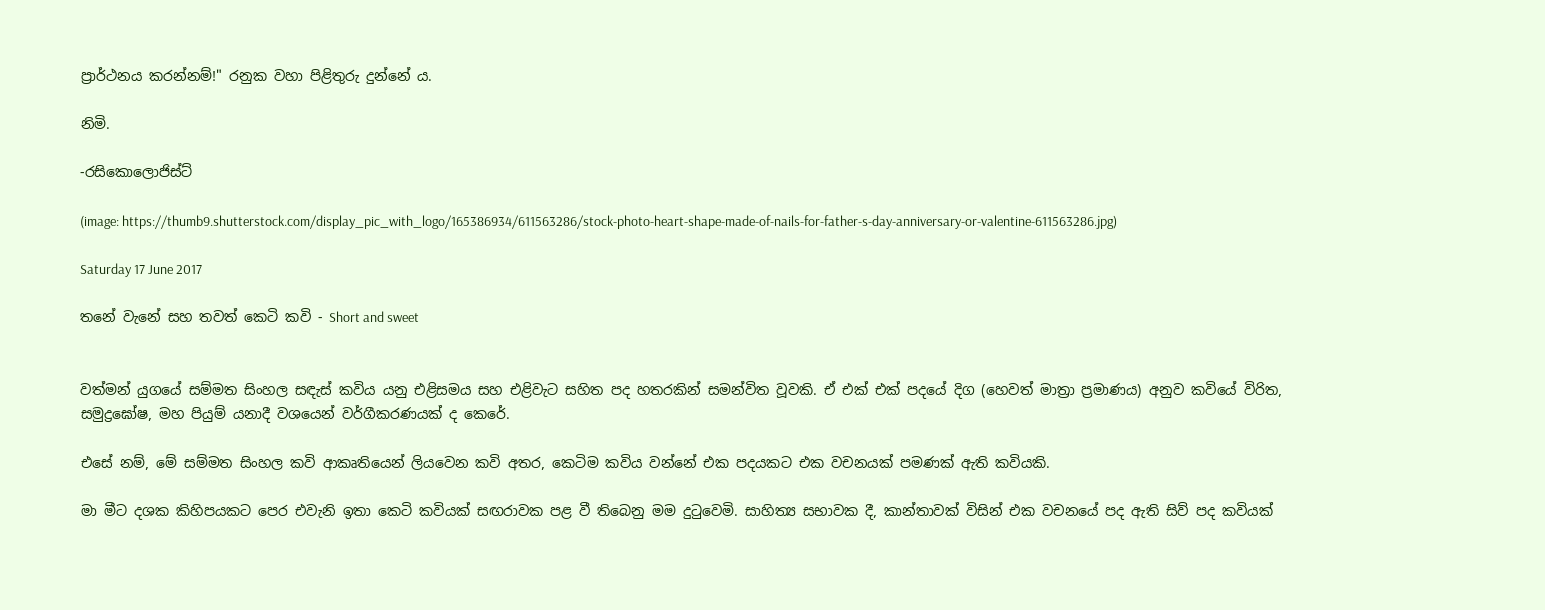ප්‍රාර්ථනය කරන්නම්!" රනුක වහා පිළිතුරු දුන්නේ ය.

නිමි.

-රසිකොලොජිස්ට්

(image: https://thumb9.shutterstock.com/display_pic_with_logo/165386934/611563286/stock-photo-heart-shape-made-of-nails-for-father-s-day-anniversary-or-valentine-611563286.jpg)

Saturday 17 June 2017

තනේ වැනේ සහ තවත් කෙටි කවි - Short and sweet


වත්මන් යුගයේ සම්මත සිංහල සඳැස් කවිය යනු එළිසමය සහ එළිවැට සහිත පද හතරකින් සමන්විත වූවකි. ඒ එක් එක් පදයේ දිග (හෙවත් මාත්‍රා ප්‍රමාණය) අනුව කවියේ විරිත, සමුද්‍රඝෝෂ, මහ පියුම් යනාදී වශයෙන් වර්ගීකරණයක් ද කෙරේ.

එසේ නම්, මේ සම්මත සිංහල කවි ආකෘතියෙන් ලියවෙන කවි අතර, කෙටිම කවිය වන්නේ එක පදයකට එක වචනයක් පමණක් ඇති කවියකි.

මා මීට දශක කිහිපයකට පෙර එවැනි ඉතා කෙටි කවියක් සඟරාවක පළ වී තිබෙනු මම දුටුවෙමි. සාහිත්‍ය සභාවක දී, කාන්තාවක් විසින් එක වචනයේ පද ඇති සිව් පද කවියක්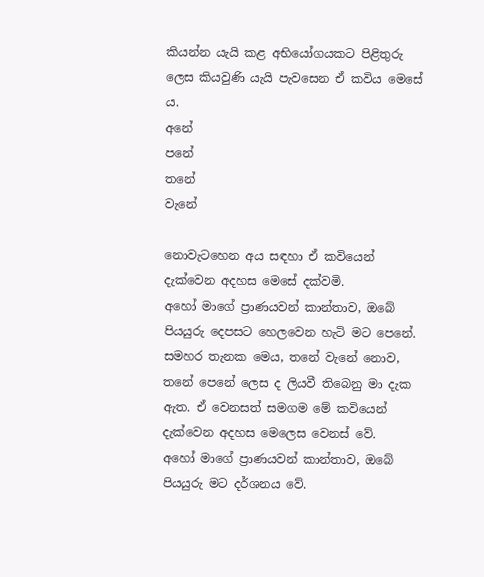කියන්න යැයි කළ අභියෝගයකට පිළිතුරු ලෙස කියවුණි යැයි පැවසෙන ඒ කවිය මෙසේ ය.
අනේ
පනේ
තනේ
වැනේ

නොවැටහෙන අය සඳහා ඒ කවියෙන් දැක්වෙන අදහස මෙසේ දක්වමි.
අහෝ මාගේ ප්‍රාණයවන් කාන්තාව, ඔබේ පියයුරු දෙපසට හෙලවෙන හැටි මට පෙනේ.
සමහර තැනක මෙය, තනේ වැනේ නොව, තනේ පෙනේ ලෙස ද ලියවී තිබෙනු මා දැක ඇත. ඒ වෙනසත් සමගම මේ කවියෙන් දැක්වෙන අදහස මෙලෙස වෙනස් වේ.
අහෝ මාගේ ප්‍රාණයවන් කාන්තාව, ඔබේ පියයුරු මට දර්ශනය වේ.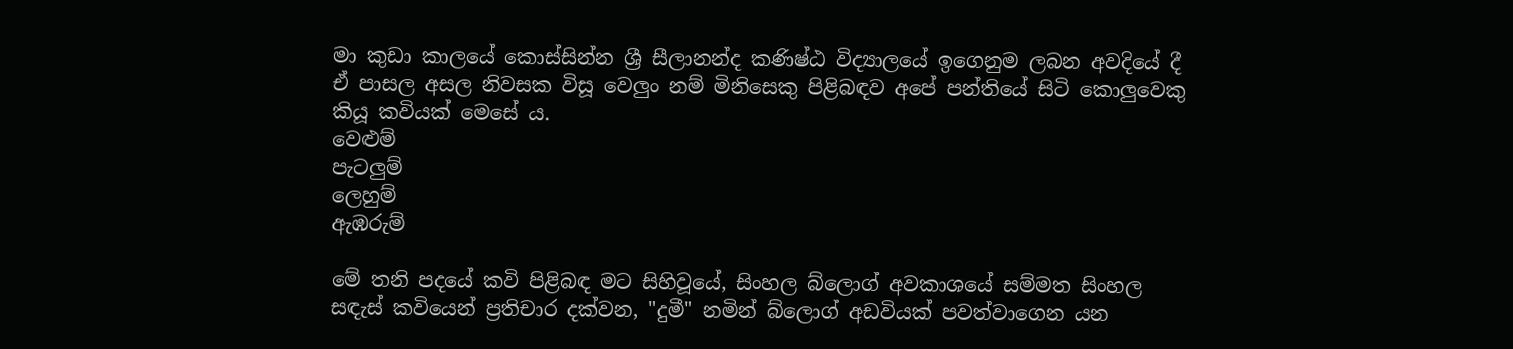මා කුඩා කාලයේ කොස්සින්න ශ්‍රී සීලානන්ද කණිෂ්ඨ විද්‍යාලයේ ඉගෙනුම ලබන අවදියේ දී ඒ පාසල අසල නිවසක විසූ වෙලුං නම් මිනිසෙකු පිළිබඳව අපේ පන්තියේ සිටි කොලුවෙකු කියූ කවියක් මෙසේ ය.
වෙළුම්
පැටලුම්
ලෙහුම්
ඇඹරුම්

මේ තනි පදයේ කවි පිළිබඳ මට සිහිවූයේ, සිංහල බ්ලොග් අවකාශයේ සම්මත සිංහල සඳැස් කවියෙන් ප්‍රතිචාර දක්වන, "දුමී" නමින් බ්ලොග් අඩවියක් පවත්වාගෙන යන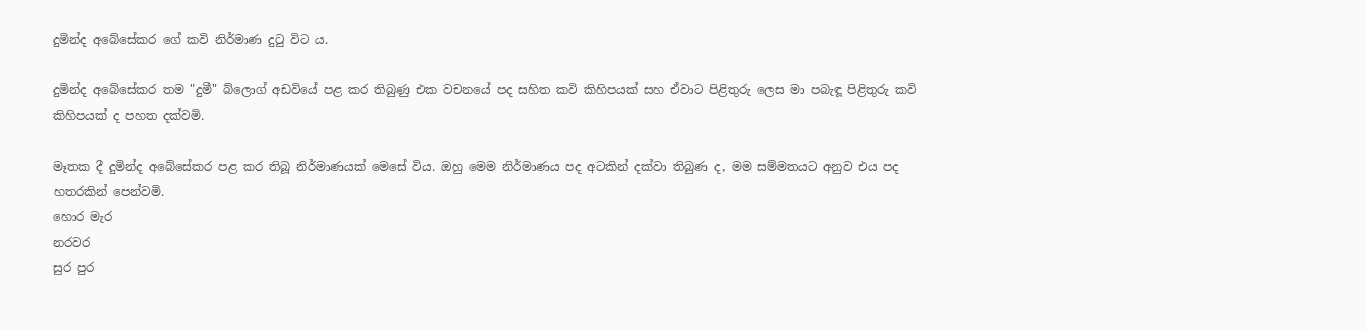දුමින්ද අබේසේකර ගේ කවි නිර්මාණ දුටු විට ය.

දුමින්ද අබේසේකර තම "දුමී" බ්ලොග් අඩවියේ පළ කර තිබුණු එක වචනයේ පද සහිත කවි කිහිපයක් සහ ඒවාට පිළිතුරු ලෙස මා පබැඳූ පිළිතුරු කවි කිහිපයක් ද පහත දක්වමි.

මෑතක දී දුමින්ද අබේසේකර පළ කර තිබූ නිර්මාණයක් මෙසේ විය. ඔහු මෙම නිර්මාණය පද අටකින් දක්වා තිබුණ ද, මම සම්මතයට අනුව එය පද හතරකින් පෙන්වමි.
හොර මැර
නරවර
සුර පුර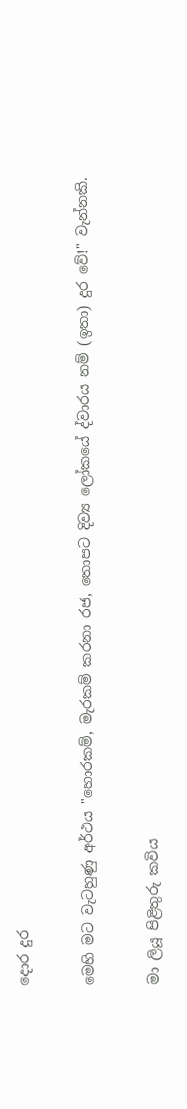දොර දුර

මෙහි මට වැටහුණු අර්ථය "හොරකම්, මැරකම් කරනා රජ, තොපට දිව්‍ය ලෝකයේ ද්වාරය නම් (ඉතා) දුර වේ!" වැන්නකි.

මා ලියූ පිළිතුරු කවිය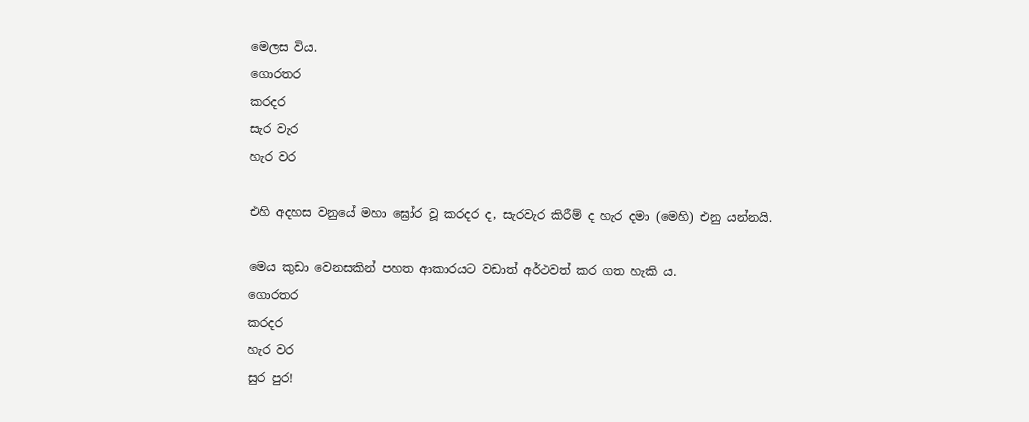මෙලස විය.
ගොරතර
කරදර
සැර වැර
හැර වර

එහි අදහස වනුයේ මහා ඝ්‍රෝර වූ කරදර ද, සැරවැර කිරීම් ද හැර දමා (මෙහි) එනු යන්නයි.

මෙය කුඩා වෙනසකින් පහත ආකාරයට වඩාත් අර්ථවත් කර ගත හැකි ය.
ගොරතර
කරදර
හැර වර
සුර පුර!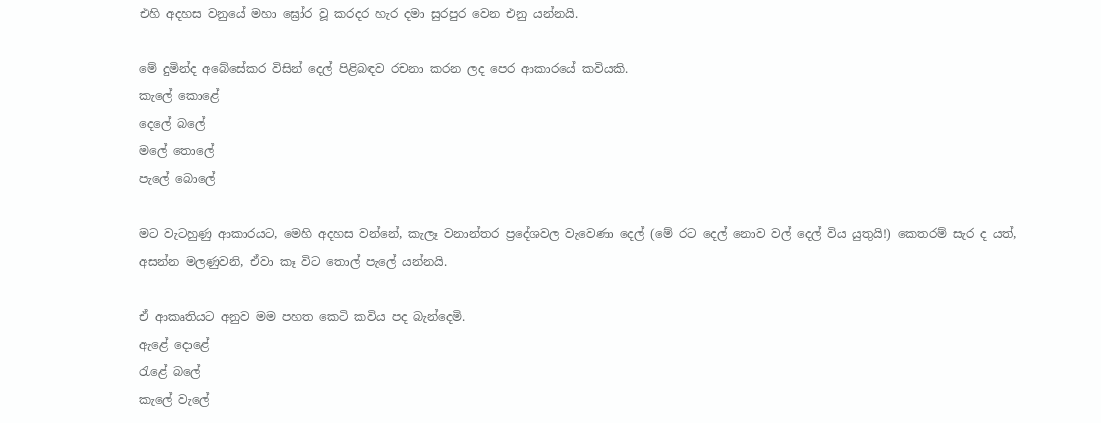එහි අදහස වනුයේ මහා ඝ්‍රෝර වූ කරදර හැර දමා සුරපුර වෙන එනු යන්නයි.

මේ දුමින්ද අබේසේකර විසින් දෙල් පිළිබඳව රචනා කරන ලද පෙර ආකාරයේ කවියකි.
කැලේ කොළේ
දෙලේ බලේ
මලේ තොලේ
පැලේ බොලේ

මට වැටහුණු ආකාරයට, මෙහි අදහස වන්නේ, කැලෑ වනාන්තර ප්‍රදේශවල වැවෙණා දෙල් (මේ රට දෙල් නොව වල් දෙල් විය යුතුයි!) කෙතරම් සැර ද යත්, අසන්න මලණුවනි, ඒවා කෑ විට තොල් පැලේ යන්නයි.

ඒ ආකෘතියට අනුව මම පහත කෙටි කවිය පද බැන්දෙමි.
ඇළේ දොළේ
රැළේ බලේ
කැලේ වැලේ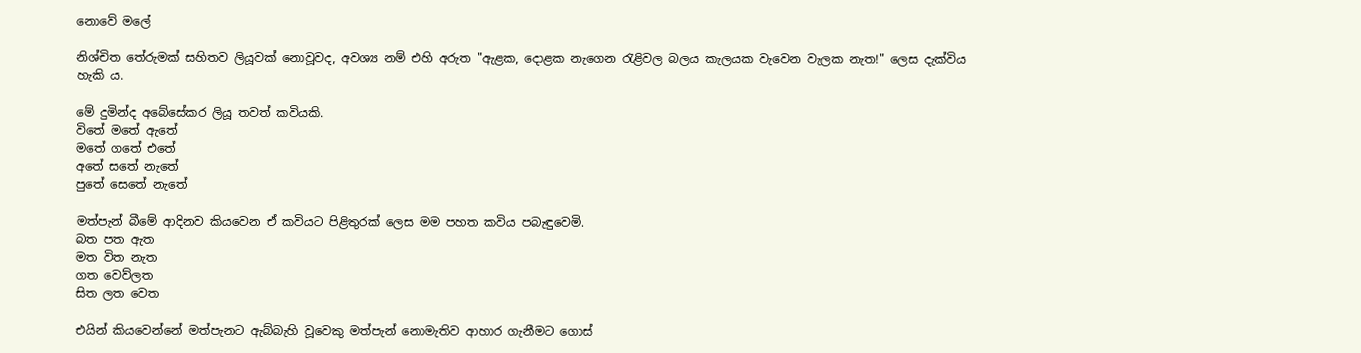නොවේ මලේ

නිශ්චිත තේරුමක් සහිතව ලියූවක් නොවූවද, අවශ්‍ය නම් එහි අරුත "ඇළක, දොළක නැගෙන රැළිවල බලය කැලයක වැවෙන වැලක නැත!" ලෙස දැක්විය හැකි ය.

මේ දුමින්ද අබේසේකර ලියූ තවත් කවියකි.
විතේ මතේ ඇතේ
මතේ ගතේ එතේ
අතේ සතේ නැතේ
පුතේ සෙතේ නැතේ

මත්පැන් බීමේ ආදිනව කියවෙන ඒ කවියට පිළිතුරක් ලෙස මම පහත කවිය පබැඳුවෙමි.
බත පත ඇත
මත විත නැත
ගත වෙව්ලත
සිත ලත වෙත

එයින් කියවෙන්නේ මත්පැනට ඇබ්බැහි වූවෙකු මත්පැන් නොමැතිව ආහාර ගැනීමට ගොස්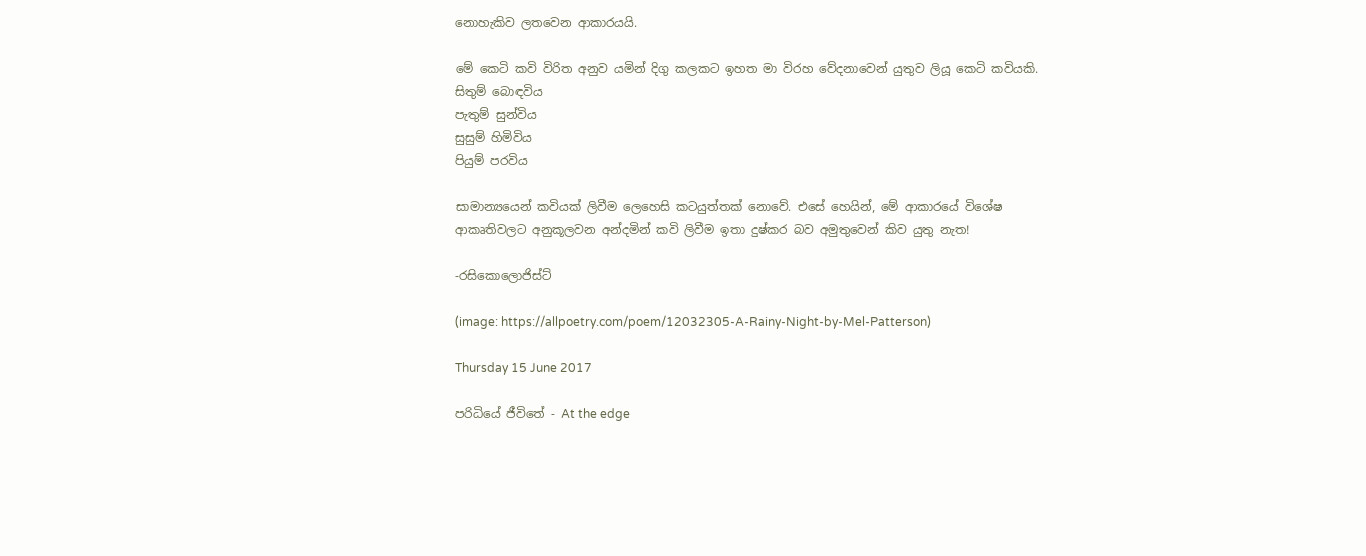නොහැකිව ලතවෙන ආකාරයයි.

මේ කෙටි කවි විරිත අනුව යමින් දිගු කලකට ඉහත මා විරහ වේදනාවෙන් යුතුව ලියූ කෙටි කවියකි.
සිතුම් බොඳවිය
පැතුම් සුන්විය
සුසුම් හිමිවිය
පියුම් පරවිය

සාමාන්‍යයෙන් කවියක් ලිවීම ලෙහෙසි කටයුත්තක් නොවේ. එසේ හෙයින්, මේ ආකාරයේ විශේෂ ආකෘතිවලට අනුකූලවන අන්දමින් කවි ලිවීම ඉතා දුෂ්කර බව අමුතුවෙන් කිව යුතු නැත!

-රසිකොලොජිස්ට්

(image: https://allpoetry.com/poem/12032305-A-Rainy-Night-by-Mel-Patterson)

Thursday 15 June 2017

පරිධියේ ජීවිතේ - At the edge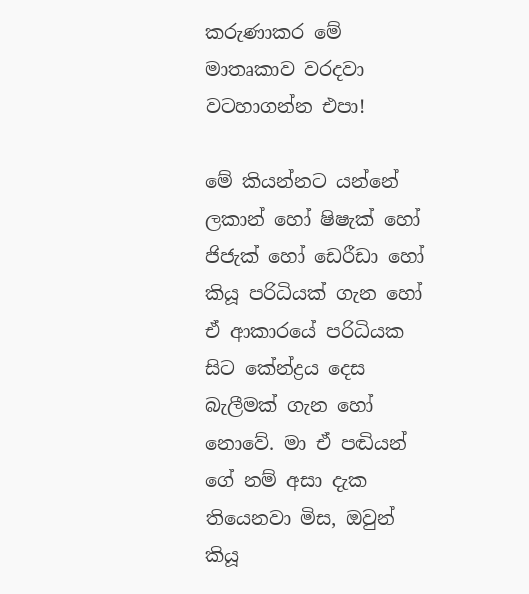කරුණාකර මේ මාතෘකාව වරදවා වටහාගන්න එපා!

මේ කියන්නට යන්නේ ලකාන් හෝ ෂිෂැක් හෝ ජිජැක් හෝ ඩෙරීඩා හෝ කියූ පරිධියක් ගැන හෝ ඒ ආකාරයේ පරිධියක සිට කේන්ද්‍රය දෙස බැලීමක් ගැන හෝ නොවේ. මා ඒ පඬියන් ගේ නම් අසා දැක තියෙනවා මිස, ඔවුන් කියූ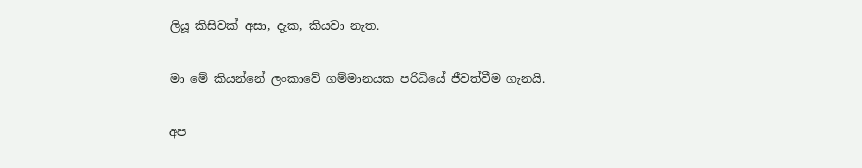ලියූ කිසිවක් අසා, දැක, කියවා නැත.

මා මේ කියන්නේ ලංකාවේ ගම්මානයක පරිධියේ ජීවත්වීම ගැනයි.

අප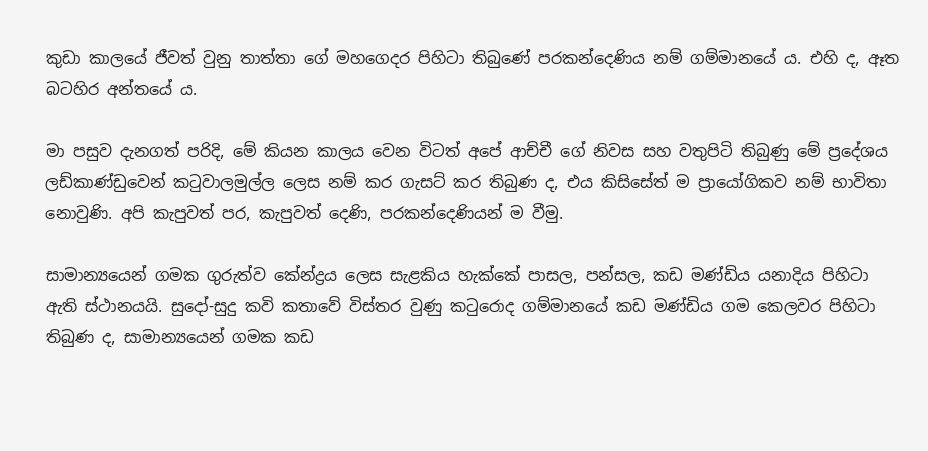කුඩා කාලයේ ජීවත් වුනු තාත්තා ගේ මහගෙදර පිහිටා තිබුණේ පරකන්දෙණිය නම් ගම්මානයේ ය. එහි ද, ඈත බටහිර අන්තයේ ය.

මා පසුව දැනගත් පරිදි, මේ කියන කාලය වෙන විටත් අපේ ආච්චී ගේ නිවස සහ වතුපිටි තිබුණු මේ ප්‍රදේශය ලඩ්කාණ්ඩුවෙන් කටුවාලමුල්ල ලෙස නම් කර ගැසට් කර තිබුණ ද, එය කිසිසේත් ම ප්‍රායෝගිකව නම් භාවිතා නොවුණි. අපි කැපුවත් පර, කැපුවත් දෙණි, පරකන්දෙණියන් ම වීමු.

සාමාන්‍යයෙන් ගමක ගුරුත්ව කේන්ද්‍රය ලෙස සැළකිය හැක්කේ පාසල, පන්සල, කඩ මණ්ඩිය යනාදිය පිහිටා ඇති ස්ථානයයි. සුදෝ-සුදු කවි කතාවේ විස්තර වුණු කටුරොද ගම්මානයේ කඩ මණ්ඩිය ගම කෙලවර පිහිටා තිබුණ ද, සාමාන්‍යයෙන් ගමක කඩ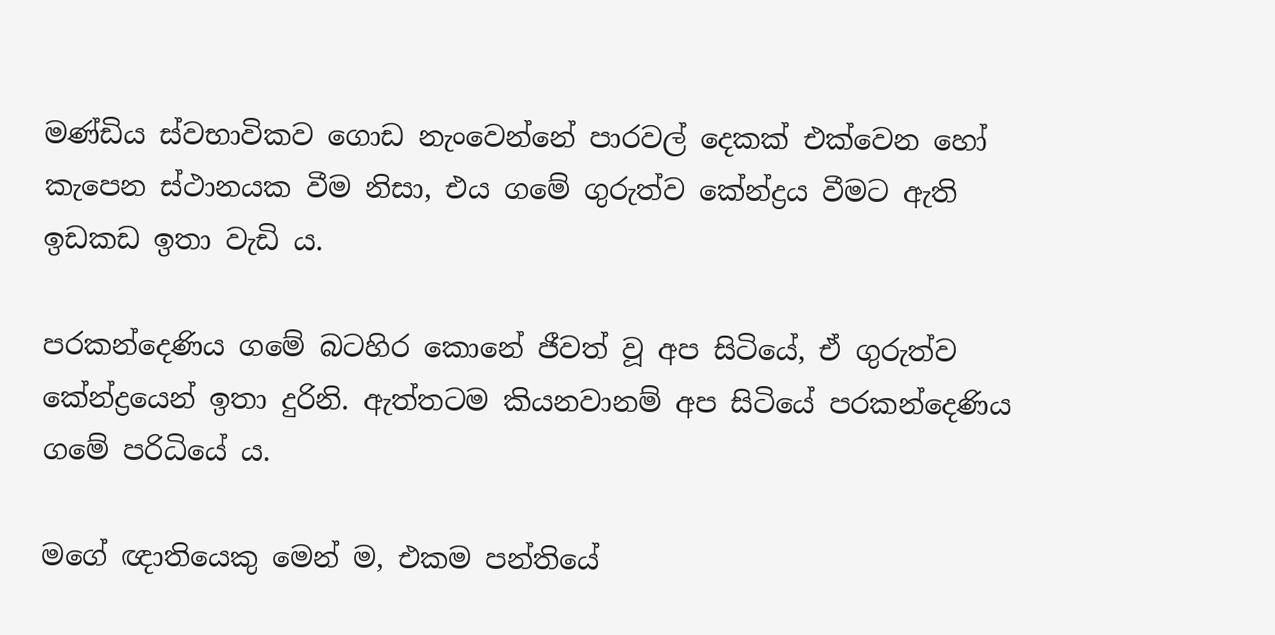මණ්ඩිය ස්වභාවිකව ගොඩ නැංවෙන්නේ පාරවල් දෙකක් එක්වෙන හෝ කැපෙන ස්ථානයක වීම නිසා, එය ගමේ ගුරුත්ව කේන්ද්‍රය වීමට ඇති ඉඩකඩ ඉතා වැඩි ය.

පරකන්දෙණිය ගමේ බටහිර කොනේ ජීවත් වූ අප සිටියේ, ඒ ගුරුත්ව කේන්ද්‍රයෙන් ඉතා දුරිනි. ඇත්තටම කියනවානම් අප සිටියේ පරකන්දෙණිය ගමේ පරිධියේ ය.

මගේ ඥාතියෙකු මෙන් ම, එකම පන්තියේ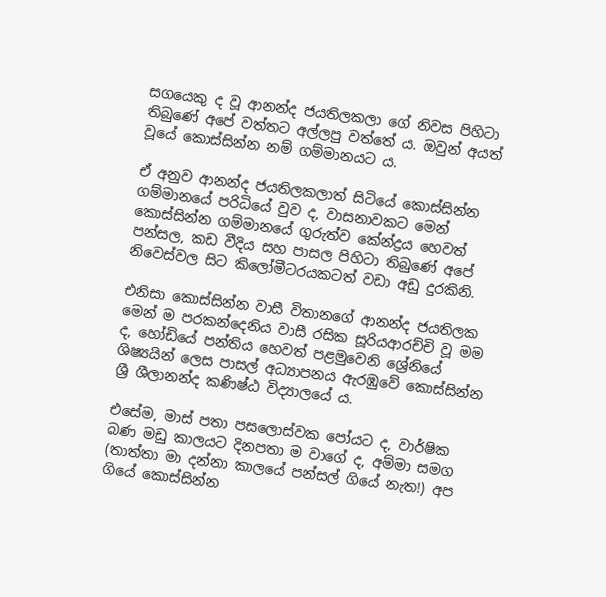සගයෙකු ද වූ ආනන්ද ජයතිලකලා ගේ නිවස පිහිටා තිබුණේ අපේ වත්තට අල්ලපු වත්තේ ය. ඔවුන් අයත් වූයේ කොස්සින්න නම් ගම්මානයට ය.

ඒ අනුව ආනන්ද ජයතිලකලාත් සිටියේ කොස්සින්න ගම්මානයේ පරිධියේ වුව ද, වාසනාවකට මෙන් කොස්සින්න ගම්මානයේ ගුරුත්ව කේන්ද්‍රය හෙවත් පන්සල, කඩ වීදිය සහ පාසල පිහිටා තිබුණේ අපේ නිවෙස්වල සිට කිලෝමීටරයකටත් වඩා අඩු දුරකිනි.

එනිසා කොස්සින්න වාසී විතානගේ ආනන්ද ජයතිලක මෙන් ම පරකන්දෙනිය වාසී රසික සූරියආරච්චි වූ මම ද, හෝඩියේ පන්තිය හෙවත් පළමුවෙනි ශ්‍රේනියේ ශිෂ්‍යයින් ලෙස පාසල් අධ්‍යාපනය ඇරඹුවේ කොස්සින්න ශ්‍රී ශීලානන්ද කණිෂ්ඨ විද්‍යාලයේ ය.

එසේම, මාස් පතා පසලොස්වක පෝයට ද, වාර්ෂික බණ මඩු කාලයට දිනපතා ම වාගේ ද, අම්මා සමග (තාත්තා මා දන්නා කාලයේ පන්සල් ගියේ නැත!) අප ගියේ කොස්සින්න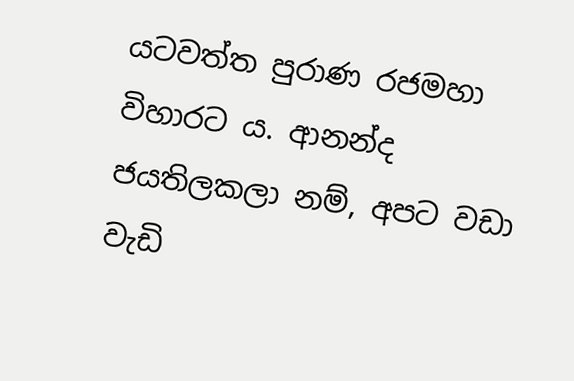යටවත්ත පුරාණ රජමහා විහාරට ය. ආනන්ද ජයතිලකලා නම්, අපට වඩා වැඩි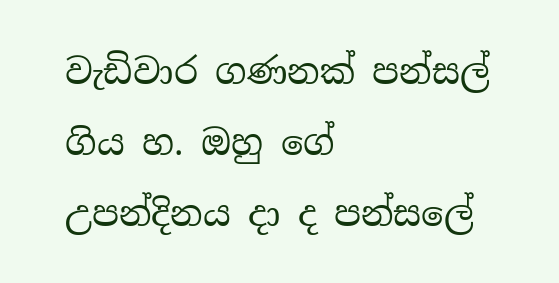වැඩිවාර ගණනක් පන්සල් ගිය හ. ඔහු ගේ උපන්දිනය දා ද පන්සලේ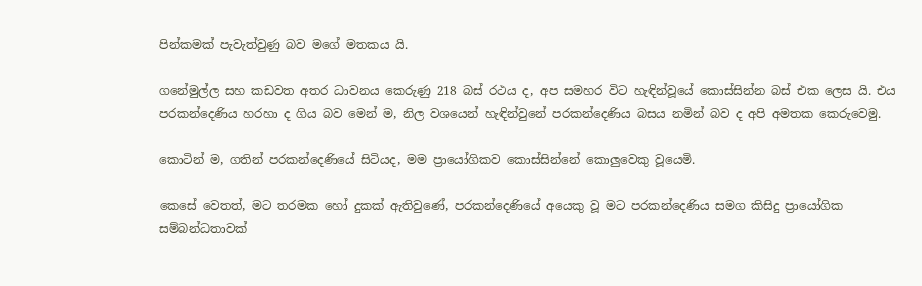පින්කමක් පැවැත්වුණු බව මගේ මතකය යි.

ගනේමුල්ල සහ කඩවත අතර ධාවනය කෙරුණු 218 බස් රථය ද, අප සමහර විට හැඳින්වූයේ කොස්සින්න බස් එක ලෙස යි. එය පරකන්දෙණිය හරහා ද ගිය බව මෙන් ම, නිල වශයෙන් හැඳින්වුනේ පරකන්දෙණිය බසය නමින් බව ද අපි අමතක කෙරුවෙමු.

කොටින් ම, ගතින් පරකන්දෙණියේ සිටියද, මම ප්‍රායෝගිකව කොස්සින්නේ කොලුවෙකු වූයෙමි.

කෙසේ වෙතත්, මට තරමක හෝ දුකක් ඇතිවුණේ, පරකන්දෙණියේ අයෙකු වූ මට පරකන්දෙණිය සමග කිසිදු ප්‍රායෝගික සම්බන්ධතාවක්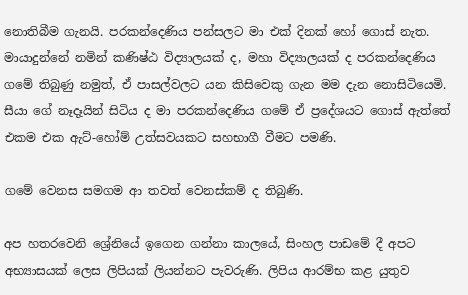නොතිබීම ගැනයි. පරකන්දෙණිය පන්සලට මා එක් දිනක් හෝ ගොස් නැත. මායාදුන්නේ නමින් කණිෂ්ඨ විද්‍යාලයක් ද, මහා විද්‍යාලයක් ද පරකන්දෙණිය ගමේ තිබුණු නමුත්, ඒ පාසල්වලට යන කිසිවෙකු ගැන මම දැන නොසිටියෙමි. සීයා ගේ නෑදෑයින් සිටිය ද මා පරකන්දෙණිය ගමේ ඒ ප්‍රදේශයට ගොස් ඇත්තේ එකම එක ඇට්-හෝම් උත්සවයකට සහභාගී වීමට පමණි.

ගමේ වෙනස සමගම ආ තවත් වෙනස්කම් ද තිබුණි.

අප හතරවෙනි ශ්‍රේනියේ ඉගෙන ගන්නා කාලයේ, සිංහල පාඩමේ දී අපට අභ්‍යාසයක් ලෙස ලිපියක් ලියන්නට පැවරුණි. ලිපිය ආරම්භ කළ යුතුව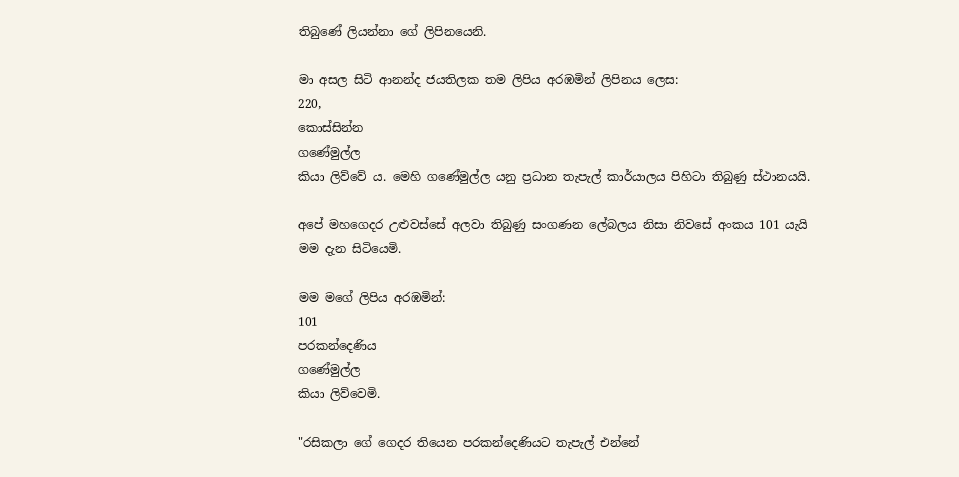තිබුණේ ලියන්නා ගේ ලිපිනයෙනි.

මා අසල සිටි ආනන්ද ජයතිලක තම ලිපිය අරඹමින් ලිපිනය ලෙස:
220,
කොස්සින්න
ගණේමුල්ල
කියා ලිව්වේ ය. මෙහි ගණේමුල්ල යනු ප්‍රධාන තැපැල් කාර්යාලය පිහිටා තිබුණු ස්ථානයයි.

අපේ මහගෙදර උළුවස්සේ අලවා තිබුණු සංගණන ලේබලය නිසා නිවසේ අංකය 101 යැයි මම දැන සිටියෙමි.

මම මගේ ලිපිය අරඹමින්:
101
පරකන්දෙණිය
ගණේමුල්ල
කියා ලිව්වෙමි.

"රසිකලා ගේ ගෙදර තියෙන පරකන්දෙණියට තැපැල් එන්නේ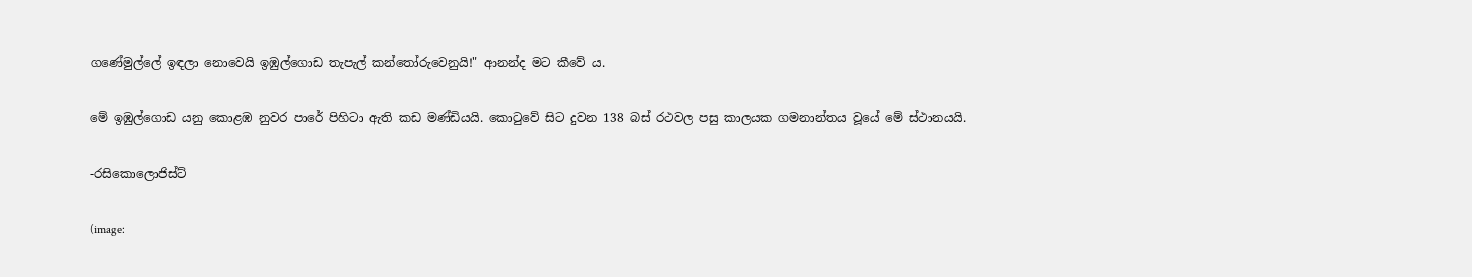ගණේමුල්ලේ ඉඳලා නොවෙයි ඉඹුල්ගොඩ තැපැල් කන්තෝරුවෙනුයි!" ආනන්ද මට කීවේ ය.

මේ ඉඹුල්ගොඩ යනු කොළඹ නුවර පාරේ පිහිටා ඇති කඩ මණ්ඩියයි. කොටුවේ සිට දුවන 138 බස් රථවල පසු කාලයක ගමනාන්තය වූයේ මේ ස්ථානයයි.

-රසිකොලොජිස්ට්

(image: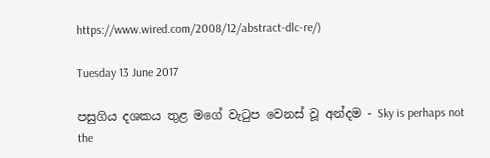https://www.wired.com/2008/12/abstract-dlc-re/)

Tuesday 13 June 2017

පසුගිය දශකය තුළ මගේ වැටුප වෙනස් වූ අන්දම - Sky is perhaps not the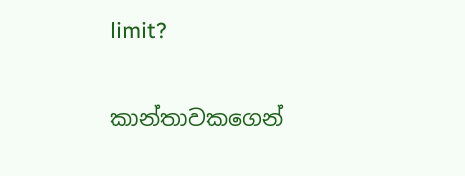limit?


කාන්තාවකගෙන්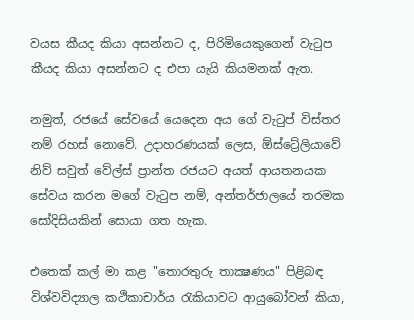වයස කීයද කියා අසන්නට ද, පිරිමියෙකුගෙන් වැටුප කීයද කියා අසන්නට ද එපා යැයි කියමනක් ඇත.

නමුත්, රජයේ සේවයේ යෙදෙන අය ගේ වැටුප් විස්තර නම් රහස් නොවේ. උදාහරණයක් ලෙස, ඕස්ට්‍රේලියාවේ නිව් සවුත් වේල්ස් ප්‍රාන්ත රජයට අයත් ආයතනයක සේවය කරන මගේ වැටුප නම්, අන්තර්ජාලයේ තරමක සෝදිසියකින් සොයා ගත හැක.

එතෙක් කල් මා කළ "තොරතුරු තාක්‍ෂණය" පිළිබඳ විශ්වවිද්‍යාල කථිකාචාර්ය රැකියාවට ආයුබෝවන් කියා,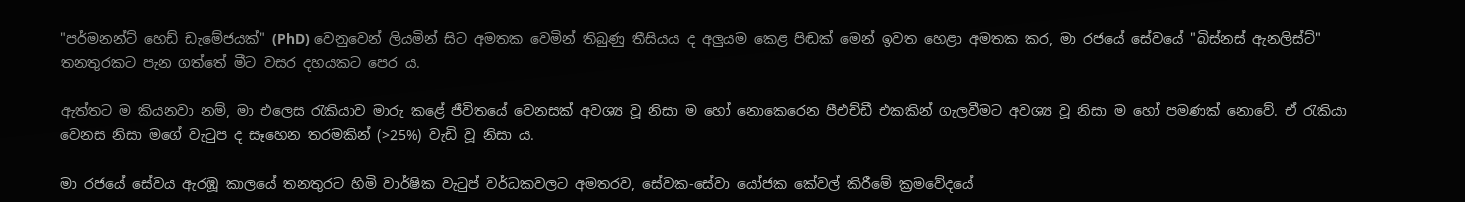"පර්මනන්ට් හෙඩ් ඩැමේජයක්" (PhD) වෙනුවෙන් ලියමින් සිට අමතක වෙමින් තිබුණු තීසියය ද අලුයම කෙළ පිඬක් මෙන් ඉවත හෙළා අමතක කර, මා රජයේ සේවයේ "බිස්නස් ඇනලිස්ට්" තනතුරකට පැන ගත්තේ මීට වසර දහයකට පෙර ය.

ඇත්තට ම කියනවා නම්, මා එලෙස රැකියාව මාරු කළේ ජීවිතයේ වෙනසක් අවශ්‍ය වූ නිසා ම හෝ නොකෙරෙන පීඑච්ඩී එකකින් ගැලවීමට අවශ්‍ය වූ නිසා ම හෝ පමණක් නොවේ. ඒ රැකියා වෙනස නිසා මගේ වැටුප ද සෑහෙන තරමකින් (>25%) වැඩි වූ නිසා ය.

මා රජයේ සේවය ඇරඹූ කාලයේ තනතුරට හිමි වාර්ෂික වැටුප් වර්ධකවලට අමතරව, සේවක-සේවා යෝජක කේවල් කිරීමේ ක්‍රමවේදයේ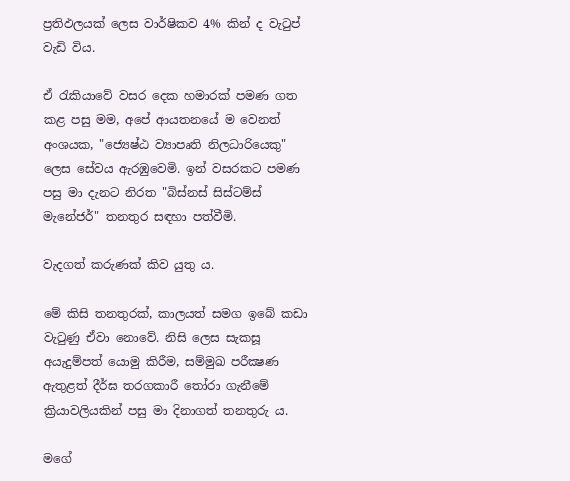ප්‍රතිඵලයක් ලෙස වාර්ෂිකව 4% කින් ද වැටුප් වැඩි විය.

ඒ රැකියාවේ වසර දෙක හමාරක් පමණ ගත කළ පසු මම, අපේ ආයතනයේ ම වෙනත් අංශයක, "ජ්‍යෙෂ්ඨ ව්‍යාපෘති නිලධාරියෙකු" ලෙස සේවය ඇරඹුවෙමි. ඉන් වසරකට පමණ පසු මා දැනට නිරත "බිස්නස් සිස්ටම්ස් මැනේජර්" තනතුර සඳහා පත්වීමි.

වැදගත් කරුණක් කිව යුතු ය.

මේ කිසි තනතුරක්, කාලයත් සමග ඉබේ කඩා වැටුණු ඒවා නොවේ. නිසි ලෙස සැකසූ අයැදුම්පත් යොමු කිරීම, සම්මුඛ පරීක්‍ෂණ ඇතුළත් දීර්ඝ තරගකාරී තෝරා ගැනීමේ ක්‍රියාවලියකින් පසු මා දිනාගත් තනතුරු ය.

මගේ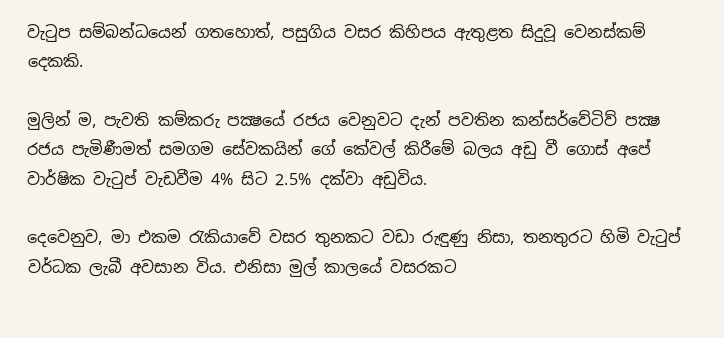වැටුප සම්බන්ධයෙන් ගතහොත්, පසුගිය වසර කිහිපය ඇතුළත සිදුවූ වෙනස්කම් දෙකකි.

මුලින් ම, පැවති කම්කරු පක්‍ෂයේ රජය වෙනුවට දැන් පවතින කන්සර්වේටිව් පක්‍ෂ රජය පැමිණීමත් සමගම සේවකයින් ගේ කේවල් කිරීමේ බලය අඩු වී ගොස් අපේ වාර්ෂික වැටුප් වැඩවීම 4% සිට 2.5% දක්වා අඩුවිය.

දෙවෙනුව, මා එකම රැකියාවේ වසර තුනකට වඩා රුඳුණු නිසා, තනතුරට හිමි වැටුප් වර්ධක ලැබී අවසාන විය. එනිසා මුල් කාලයේ වසරකට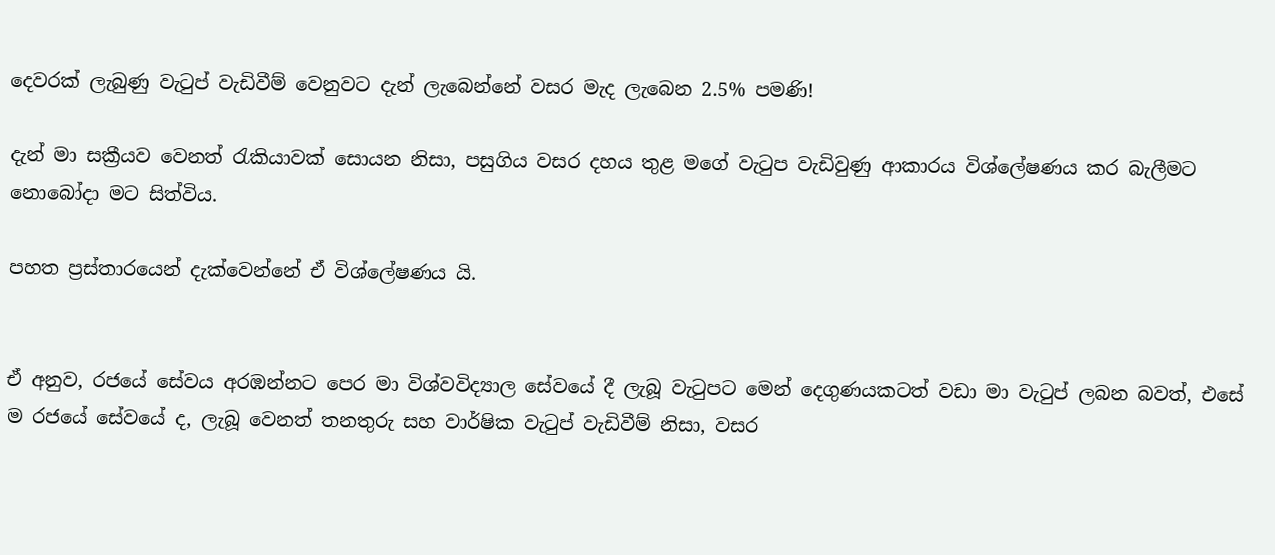දෙවරක් ලැබුණු වැටුප් වැඩිවීම් වෙනුවට දැන් ලැබෙන්නේ වසර මැද ලැබෙන 2.5% පමණි!

දැන් මා සක්‍රීයව වෙනත් රැකියාවක් සොයන නිසා, පසුගිය වසර දහය තුළ මගේ වැටුප වැඩිවුණු ආකාරය විශ්ලේෂණය කර බැලීමට නොබෝදා මට සිත්විය.

පහත ප්‍රස්තාරයෙන් දැක්වෙන්නේ ඒ විශ්ලේෂණය යි.


ඒ අනුව, රජයේ සේවය අරඹන්නට පෙර මා විශ්වවිද්‍යාල සේවයේ දී ලැබූ වැටුපට මෙන් දෙගුණයකටත් වඩා මා වැටුප් ලබන බවත්, එසේ ම රජයේ සේවයේ ද, ලැබූ වෙනත් තනතුරු සහ වාර්ෂික වැටුප් වැඩිවීම් නිසා, වසර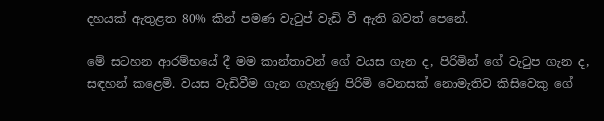දහයක් ඇතුළත 80% කින් පමණ වැටුප් වැඩි වී ඇති බවත් පෙනේ.

මේ සටහන ආරම්භයේ දී මම කාන්තාවන් ගේ වයස ගැන ද, පිරිමින් ගේ වැටුප ගැන ද, සඳහන් කළෙමි. වයස වැඩිවීම ගැන ගැහැණු පිරිමි වෙනසක් නොමැතිව කිසිවෙකු ගේ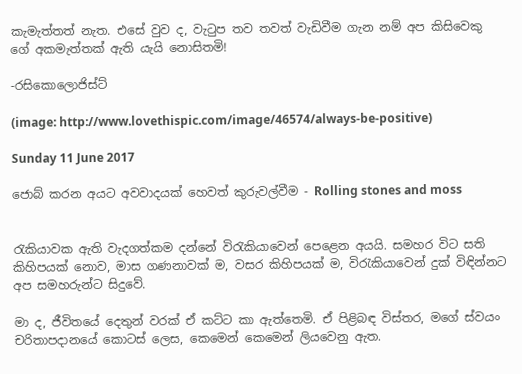කැමැත්තත් නැත. එසේ වුව ද, වැටුප තව තවත් වැඩිවීම ගැන නම් අප කිසිවෙකු ගේ අකමැත්තක් ඇති යැයි නොසිතමි!

-රසිකොලොජිස්ට්

(image: http://www.lovethispic.com/image/46574/always-be-positive)

Sunday 11 June 2017

ජොබ් කරන අයට අවවාදයක් හෙවත් කුරුවල්වීම - Rolling stones and moss


රැකියාවක ඇති වැදගත්කම දන්නේ විරැකියාවෙන් පෙළෙන අයයි. සමහර විට සති කිහිපයක් නොව, මාස ගණනාවක් ම, වසර කිහිපයක් ම, විරැකියාවෙන් දුක් විඳින්නට අප සමහරුන්ට සිදුවේ.

මා ද, ජීවිතයේ දෙතුන් වරක් ඒ කට්ට කා ඇත්තෙමි. ඒ පිළිබඳ විස්තර, මගේ ස්වයං චරිතාපදානයේ කොටස් ලෙස, කෙමෙන් කෙමෙන් ලියවෙනු ඇත.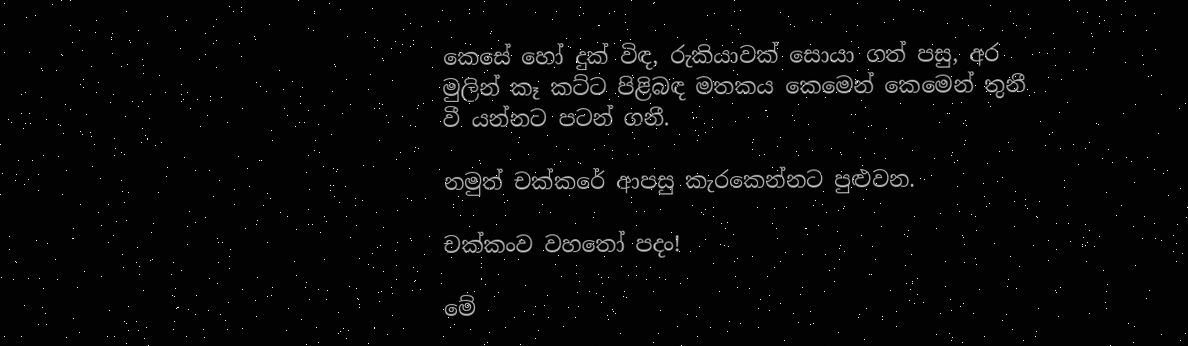කෙසේ හෝ දුක් විඳ, රුකියාවක් සොයා ගත් පසු, අර මුලින් කෑ කට්ට පිළිබඳ මතකය කෙමෙන් කෙමෙන් තුනී වී යන්නට පටන් ගනී.

නමුත් චක්කරේ ආපසු කැරකෙන්නට පුළුවන.

චක්කංව වහතෝ පදං!

මේ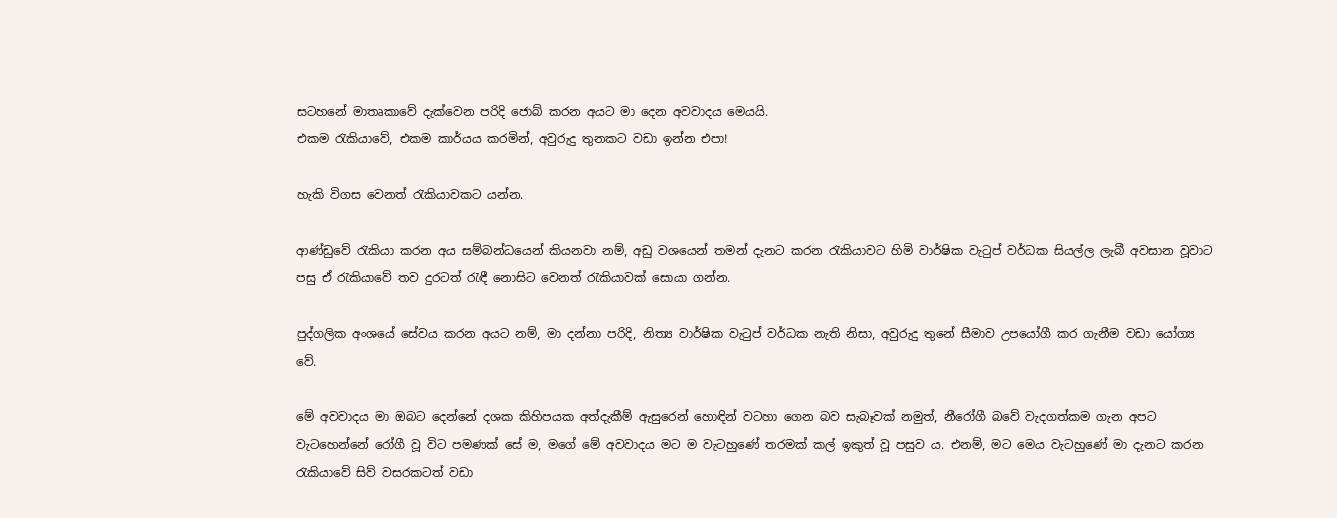සටහනේ මාතෘකාවේ දැක්වෙන පරිදි ජොබ් කරන අයට මා දෙන අවවාදය මෙයයි.
එකම රැකියාවේ, එකම කාර්යය කරමින්, අවුරුදු තුනකට වඩා ඉන්න එපා!

හැකි විගස වෙනත් රැකියාවකට යන්න.

ආණ්ඩුවේ රැකියා කරන අය සම්බන්ධයෙන් කියනවා නම්, අඩු වශයෙන් තමන් දැනට කරන රැකියාවට හිමි වාර්ෂික වැටුප් වර්ධක සියල්ල ලැබී අවසාන වූවාට පසු ඒ රැකියාවේ තව දුරටත් රැඳී නොසිට වෙනත් රැකියාවක් සොයා ගන්න.

පුද්ගලික අංශයේ සේවය කරන අයට නම්, මා දන්නා පරිදි, නිත්‍ය වාර්ෂික වැටුප් වර්ධක නැති නිසා, අවුරුදු තුනේ සීමාව උපයෝගී කර ගැනීම වඩා යෝග්‍ය වේ.

මේ අවවාදය මා ඔබට දෙන්නේ දශක කිහිපයක අත්දැකීම් ඇසුරෙන් හොඳින් වටහා ගෙන බව සැබෑවක් නමුත්, නීරෝගී බවේ වැදගත්කම ගැන අපට වැටහෙන්නේ රෝගී වූ විට පමණක් සේ ම, මගේ මේ අවවාදය මට ම වැටහුණේ තරමක් කල් ඉකුත් වූ පසුව ය. එනම්, මට මෙය වැටහුණේ මා දැනට කරන රැකියාවේ සිව් වසරකටත් වඩා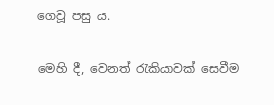ගෙවූ පසු ය.

මෙහි දී, වෙනත් රැකියාවක් සෙවීම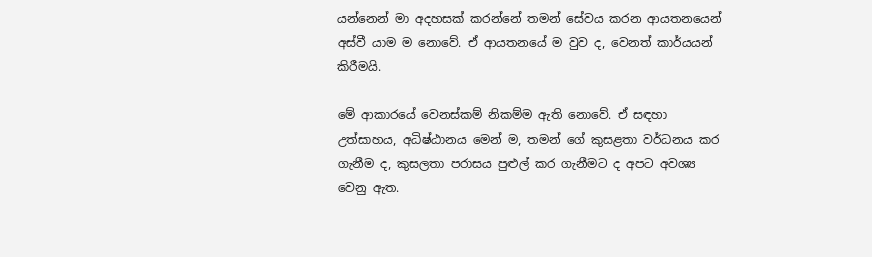යන්නෙන් මා අදහසක් කරන්නේ තමන් සේවය කරන ආයතනයෙන් අස්වී යාම ම නොවේ. ඒ ආයතනයේ ම වුව ද, වෙනත් කාර්යයන් කිරීමයි.

මේ ආකාරයේ වෙනස්කම් නිකම්ම ඇති නොවේ. ඒ සඳහා උත්සාහය, අධිෂ්ඨානය මෙන් ම, තමන් ගේ කුසළතා වර්ධනය කර ගැනීම ද, කුසලතා පරාසය පුළුල් කර ගැනීමට ද අපට අවශ්‍ය වෙනු ඇත.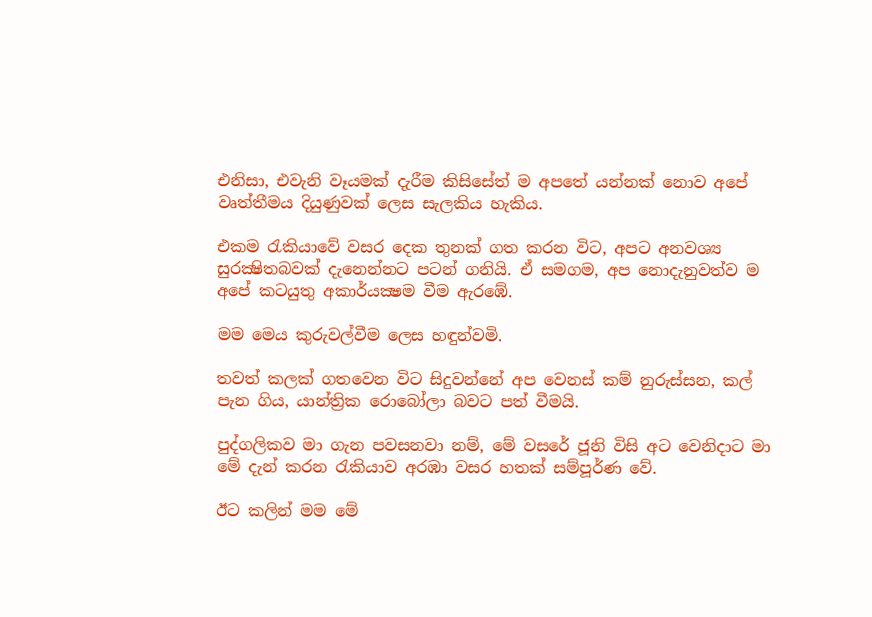එනිසා, එවැනි වෑයමක් දැරීම කිසිසේත් ම අපතේ යන්නක් නොව අපේ වෘත්තීමය දියුණුවක් ලෙස සැලකිය හැකිය.

එකම රැකියාවේ වසර දෙක තුනක් ගත කරන විට, අපට අනවශ්‍ය සුරක්‍ෂිතබවක් දැනෙන්නට පටන් ගනියි. ඒ සමගම, අප නොදැනුවත්ව ම අපේ කටයුතු අකාර්යක්‍ෂම වීම ඇරඹේ.

මම මෙය කුරුවල්වීම ලෙස හඳුන්වමි.

තවත් කලක් ගතවෙන විට සිදුවන්නේ අප වෙනස් කම් නුරුස්සන, කල් පැන ගිය, යාන්ත්‍රික රොබෝලා බවට පත් වීමයි.

පුද්ගලිකව මා ගැන පවසනවා නම්, මේ වසරේ ජූනි විසි අට වෙනිදාට මා මේ දැන් කරන රැකියාව අරඹා වසර හතක් සම්පූර්ණ වේ.

ඊට කලින් මම මේ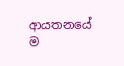ආයතනයේ ම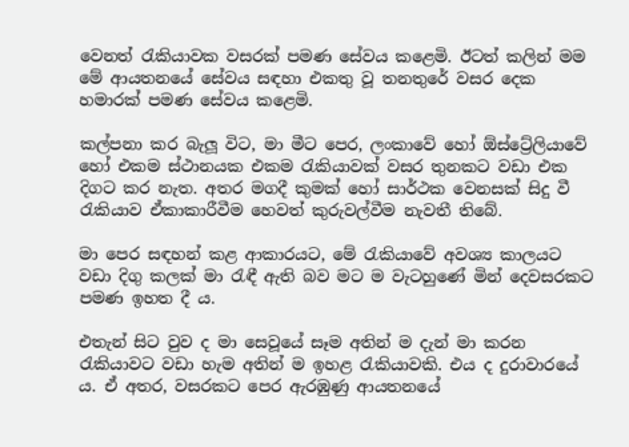වෙනත් රැකියාවක වසරක් පමණ සේවය කළෙමි. ඊටත් කලින් මම මේ ආයතනයේ සේවය සඳහා එකතු වූ තනතුරේ වසර දෙක හමාරක් පමණ සේවය කළෙමි.

කල්පනා කර බැලූ විට, මා මීට පෙර, ලංකාවේ හෝ ඕස්ට්‍රේලියාවේ හෝ එකම ස්ථානයක එකම රැකියාවක් වසර තුනකට වඩා එක දිගට කර නැත. අතර මගදී කුමක් හෝ සාර්ථක වෙනසක් සිදු වී රැකියාව ඒකාකාරීවීම හෙවත් කුරුවල්වීම නැවතී තිබේ.

මා පෙර සඳහන් කළ ආකාරයට, මේ රැකියාවේ අවශ්‍ය කාලයට වඩා දිගු කලක් මා රැඳී ඇති බව මට ම වැටහුණේ මින් දෙවසරකට පමණ ඉහත දී ය.

එතැන් සිට වුව ද මා සෙවූයේ සෑම අතින් ම දැන් මා කරන රැකියාවට වඩා හැම අතින් ම ඉහළ රැකියාවකි. එය ද දුරාවාරයේ ය. ඒ අතර, වසරකට පෙර ඇරඹුණු ආයතනයේ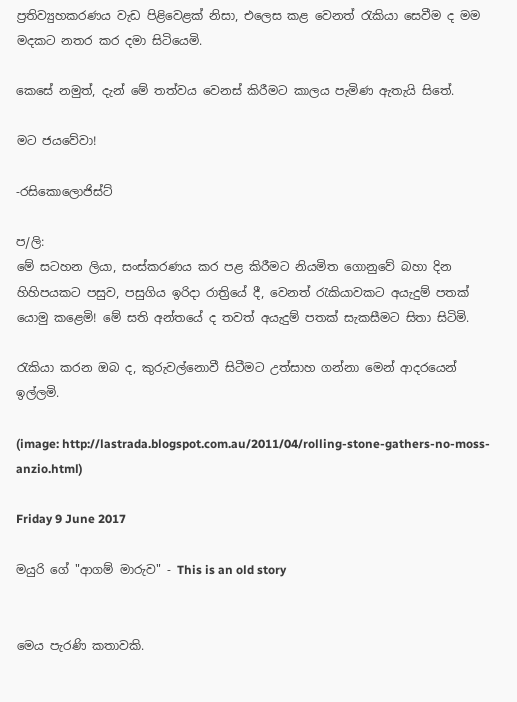ප්‍රතිව්‍යුහකරණය වැඩ පිළිවෙළක් නිසා, එලෙස කළ වෙනත් රැකියා සෙවීම ද මම මදකට නතර කර දමා සිටියෙමි.

කෙසේ නමුත්, දැන් මේ තත්වය වෙනස් කිරීමට කාලය පැමිණ ඇතැයි සිතේ.

මට ජයවේවා!

-රසිකොලොජිස්ට්

ප/ලි:
මේ සටහන ලියා, සංස්කරණය කර පළ කිරීමට නියමිත ගොනුවේ බහා දින හිහිපයකට පසුව, පසුගිය ඉරිදා රාත්‍රියේ දී, වෙනත් රැකියාවකට අයැදුම් පතක් යොමු කළෙමි! මේ සති අන්තයේ ද තවත් අයැදුම් පතක් සැකසීමට සිතා සිටිමි.

රැකියා කරන ඔබ ද, කුරුවල්නොවී සිටීමට උත්සාහ ගන්නා මෙන් ආදරයෙන් ඉල්ලමි.

(image: http://lastrada.blogspot.com.au/2011/04/rolling-stone-gathers-no-moss-anzio.html)

Friday 9 June 2017

මයුරි ගේ "ආගම් මාරුව" - This is an old story


මෙය පැරණි කතාවකි.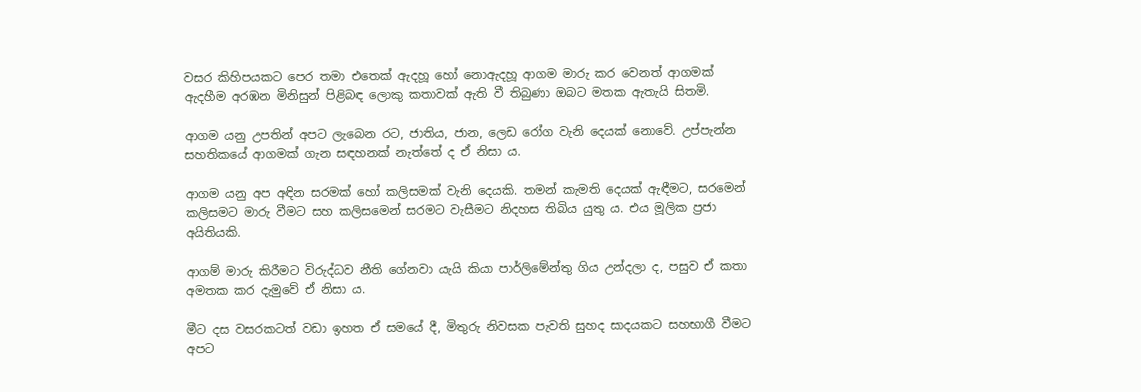වසර කිහිපයකට පෙර තමා එතෙක් ඇදහූ හෝ නොඇදහූ ආගම මාරු කර වෙනත් ආගමක් ඇදහීම අරඹන මිනිසුන් පිළිබඳ ලොකු කතාවක් ඇති වී තිබුණා ඔබට මතක ඇතැයි සිතමි.

ආගම යනු උපතින් අපට ලැබෙන රට, ජාතිය, ජාන, ලෙඩ රෝග වැනි දෙයක් නොවේ. උප්පැන්න සහතිකයේ ආගමක් ගැන සඳහනක් නැත්තේ ද ඒ නිසා ය.

ආගම යනු අප අඳින සරමක් හෝ කලිසමක් වැනි දෙයකි. තමන් කැමති දෙයක් ඇඳීමට, සරමෙන් කලිසමට මාරු වීමට සහ කලිසමෙන් සරමට වැසීමට නිදහස තිබිය යුතු ය. එය මූලික ප්‍රජා අයිතියකි.

ආගම් මාරු කිරීමට විරුද්ධව නීති ගේනවා යැයි කියා පාර්ලිමේන්තු ගිය උන්දලා ද, පසුව ඒ කතා අමතක කර දැමුවේ ඒ නිසා ය.

මීට දස වසරකටත් වඩා ඉහත ඒ සමයේ දී, මිතුරු නිවසක පැවති සුහද සාදයකට සහභාගී වීමට අපට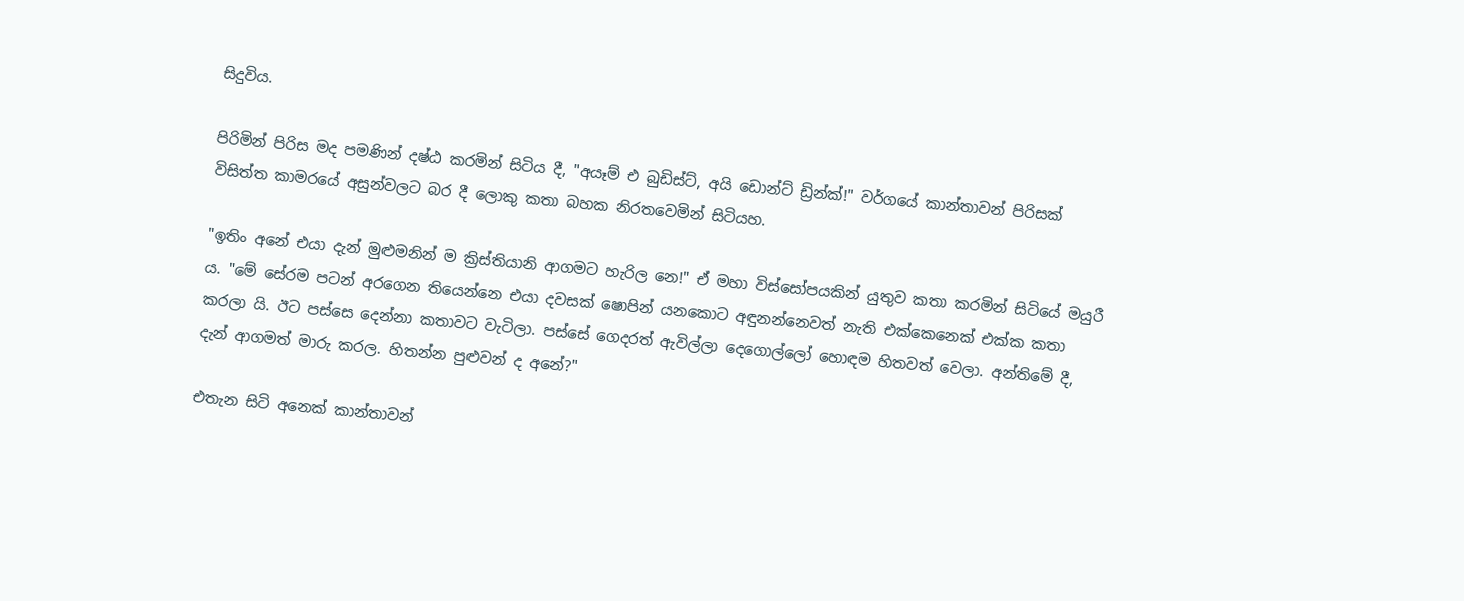සිදුවිය.

පිරිමින් පිරිස මද පමණින් දෂ්ඨ කරමින් සිටිය දී, "අයෑම් එ බුඩිස්ට්, අයි ඩොන්ට් ඩ්‍රින්ක්!" වර්ගයේ කාන්තාවන් පිරිසක් විසිත්ත කාමරයේ අසුන්වලට බර දී ලොකු කතා බහක නිරතවෙමින් සිටියහ.

"ඉතිං අනේ එයා දැන් මුළුමනින් ම ක්‍රිස්තියානි ආගමට හැරිල නෙ!" ඒ මහා විස්සෝපයකින් යුතුව කතා කරමින් සිටියේ මයුරී ය. "මේ සේරම පටන් අරගෙන තියෙන්නෙ එයා දවසක් ෂොපින් යනකොට අඳුනන්නෙවත් නැති එක්කෙනෙක් එක්ක කතා කරලා යි. ඊට පස්සෙ දෙන්නා කතාවට වැටිලා. පස්සේ ගෙදරත් ඇවිල්ලා දෙගොල්ලෝ හොඳම හිතවත් වෙලා. අන්තිමේ දී, දැන් ආගමත් මාරු කරල. හිතන්න පුළුවන් ද අනේ?"

එතැන සිටි අනෙක් කාන්තාවන්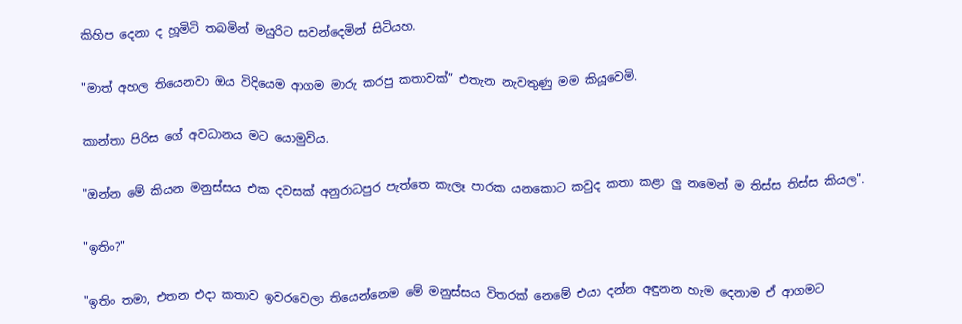කිහිප දෙනා ද හූමිටි තබමින් මයුරිට සවන්දෙමින් සිටියහ.

"මාත් අහල තියෙනවා ඔය විදියෙම ආගම මාරු කරපු කතාවක්” එතැන නැවතුණු මම කියූවෙමි.

කාන්තා පිරිස ගේ අවධානය මට යොමුවිය.

"ඔන්න මේ කියන මනුස්සය එක දවසක් අනුරාධපුර පැත්තෙ කැලෑ පාරක යනකොට කවුද කතා කළා ලු නමෙන් ම තිස්ස තිස්ස කියල".

"ඉතිං?"

"ඉතිං තමා, එතන එදා කතාව ඉවරවෙලා තියෙන්නෙම මේ මනුස්සය විතරක් නෙමේ එයා දන්න අඳුනන හැම දෙනාම ඒ ආගමට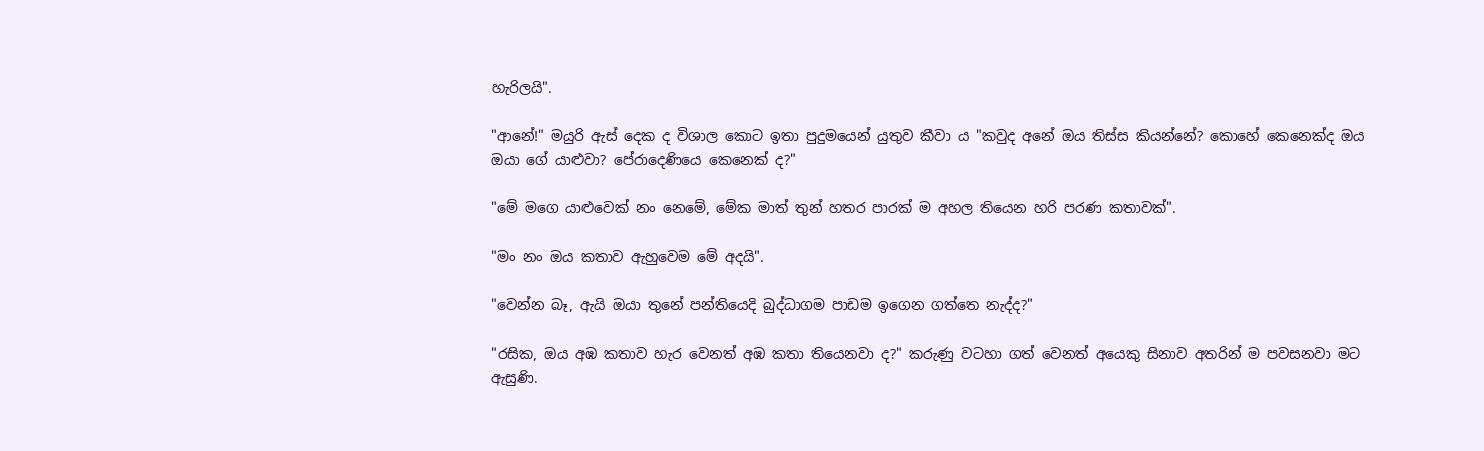හැරිලයි".

"ආනේ!" මයුරි ඇස් දෙක ද විශාල කොට ඉතා පුදුමයෙන් යුතුව කීවා ය "කවුද අනේ ඔය තිස්ස කියන්නේ? කොහේ කෙනෙක්ද ඔය ඔයා ගේ යාළුවා? පේරාදෙණියෙ කෙනෙක් ද?"

"මේ මගෙ යාළුවෙක් නං නෙමේ, මේක මාත් තුන් හතර පාරක් ම අහල තියෙන හරි පරණ කතාවක්".

"මං නං ඔය කතාව ඇහුවෙම මේ අදයි".

"වෙන්න බෑ, ඇයි ඔයා තුනේ පන්තියෙදි බුද්ධාගම පාඩම ඉගෙන ගත්තෙ නැද්ද?"

"රසික, ඔය අඹ කතාව හැර වෙනත් අඹ කතා තියෙනවා ද?" කරුණු වටහා ගත් වෙනත් අයෙකු සිනාව අතරින් ම පවසනවා මට ඇසුණි.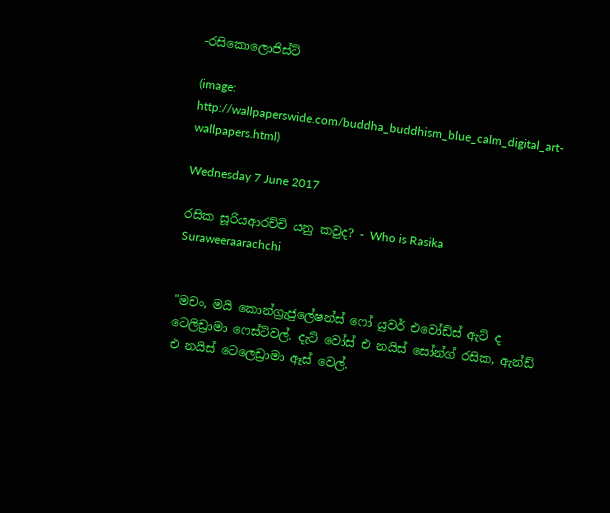-රසිකොලොජිස්ට්

(image: http://wallpaperswide.com/buddha_buddhism_blue_calm_digital_art-wallpapers.html)

Wednesday 7 June 2017

රසික සූරියආරච්චි යනු කවුද? - Who is Rasika Suraweeraarachchi


"මචං, මයි කොන්ග්‍රැජුලේෂන්ස් ෆෝ යුවර් එවෝඩ්ස් ඇට් ද ටෙලිඩ්‍රාමා ෆෙස්ටිවල්. දැට් වෝස් එ නයිස් සෝන්ග් රසික, ඇන්ඩ් එ නයිස් ටෙලෙඩ්‍රාමා ඈස් වෙල්.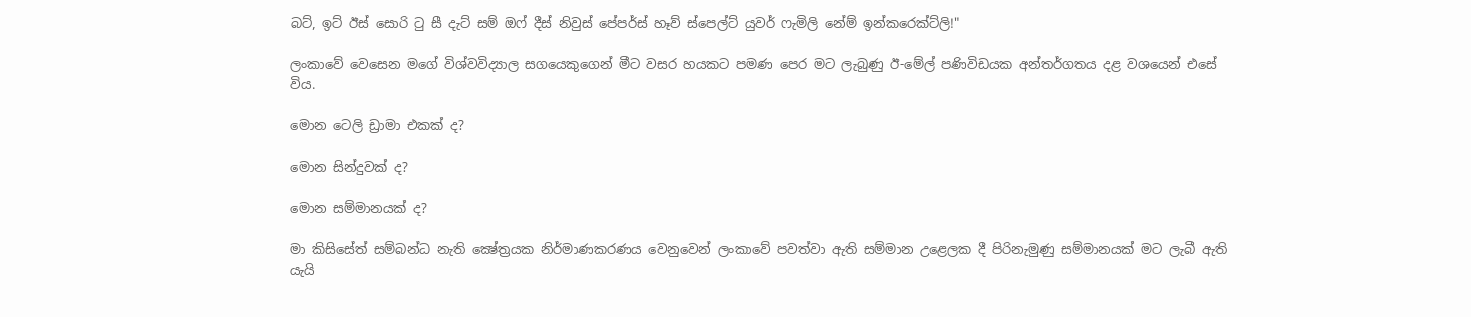බට්, ඉට් ඊස් සොරි ටු සී දැට් සම් ඔෆ් දීස් නිවුස් පේපර්ස් හෑව් ස්පෙල්ට් යුවර් ෆැමිලි නේම් ඉන්කරෙක්ට්ලි!"

ලංකාවේ වෙසෙන මගේ විශ්වවිද්‍යාල සගයෙකුගෙන් මීට වසර හයකට පමණ පෙර මට ලැබුණු ඊ-මේල් පණිවිඩයක අන්තර්ගතය දළ වශයෙන් එසේ විය.

මොන ටෙලි ඩ්‍රාමා එකක් ද?

මොන සින්දුවක් ද?

මොන සම්මානයක් ද?

මා කිසිසේත් සම්බන්ධ නැති ක්‍ෂේත්‍රයක නිර්මාණකරණය වෙනුවෙන් ලංකාවේ පවත්වා ඇති සම්මාන උළෙලක දී පිරිනැමුණු සම්මානයක් මට ලැබී ඇති යැයි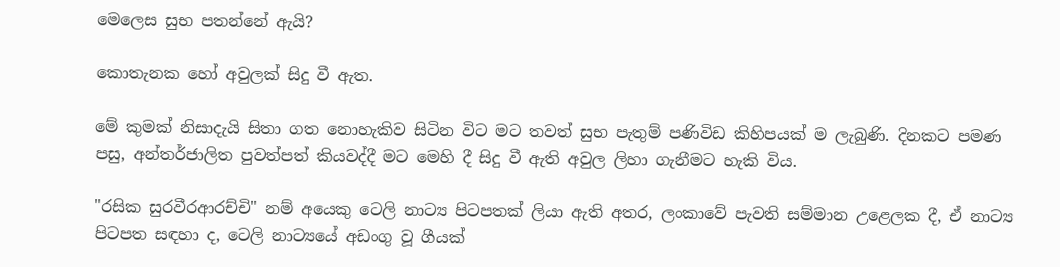මෙලෙස සුභ පතන්නේ ඇයි?

කොතැනක හෝ අවුලක් සිදු වී ඇත.

මේ කුමක් නිසාදැයි සිතා ගත නොහැකිව සිටින විට මට තවත් සුභ පැතුම් පණිවිඩ කිහිපයක් ම ලැබුණි. දිනකට පමණ පසු, අන්තර්ජාලිත පුවත්පත් කියවද්දී මට මෙහි දී සිදු වී ඇති අවුල ලිහා ගැනීමට හැකි විය.

"රසික සුරවීරආරච්චි" නම් අයෙකු ටෙලි නාට්‍ය පිටපතක් ලියා ඇති අතර, ලංකාවේ පැවති සම්මාන උළෙලක දී, ඒ නාට්‍ය පිටපත සඳහා ද, ටෙලි නාට්‍යයේ අඩංගු වූ ගීයක්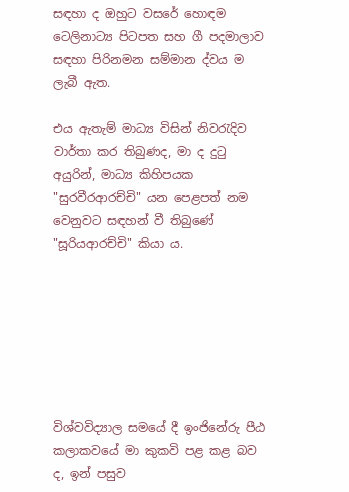සඳහා ද ඔහුට වසරේ හොඳම ටෙලිනාට්‍ය පිටපත සහ ගී පදමාලාව සඳහා පිරිනමන සම්මාන ද්වය ම ලැබී ඇත.

එය ඇතැම් මාධ්‍ය විසින් නිවරැදිව වාර්තා කර තිබුණද, මා ද දුටු අයුරින්, මාධ්‍ය කිහිපයක "සුරවීරආරච්චි" යන පෙළපත් නම වෙනුවට සඳහන් වී තිබුණේ "සූරියආරච්චි" කියා ය.







විශ්වවිද්‍යාල සමයේ දී ඉංජිනේරු පීඨ කලාකවයේ මා කුකවි පළ කළ බව ද, ඉන් පසුව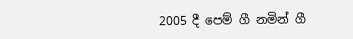2005 දී පෙම් ගී නමින් ගී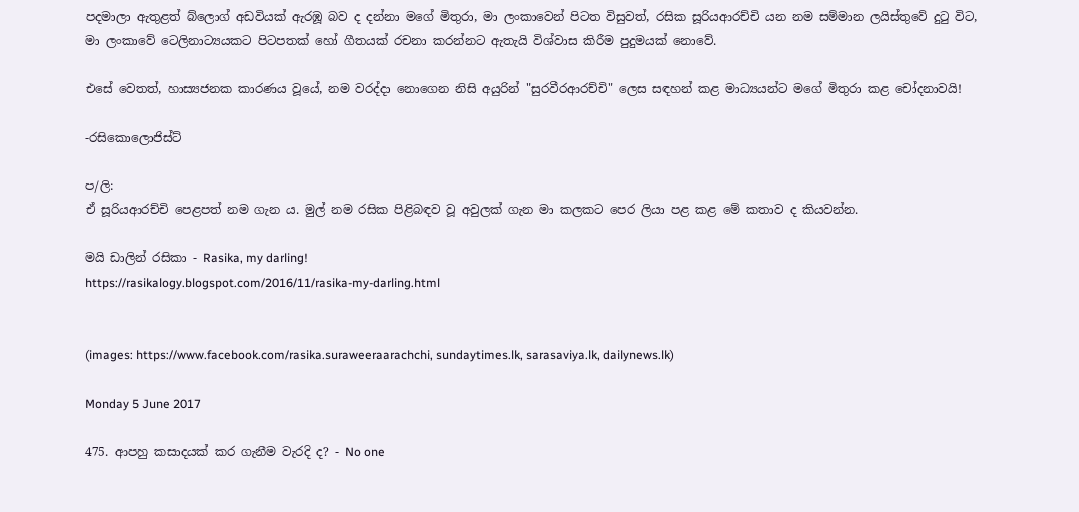පදමාලා ඇතුළත් බ්ලොග් අඩවියක් ඇරඹූ බව ද දන්නා මගේ මිතුරා, මා ලංකාවෙන් පිටත විසුවත්, රසික සූරියආරච්චි යන නම සම්මාන ලයිස්තුවේ දුටු විට, මා ලංකාවේ ටෙලිනාට්‍යයකට පිටපතක් හෝ ගීතයක් රචනා කරන්නට ඇතැයි විශ්වාස කිරීම පුදුමයක් නොවේ.

එසේ වෙතත්, හාස්‍යජනක කාරණය වූයේ, නම වරද්දා නොගෙන නිසි අයුරින් "සුරවීරආරච්චි" ලෙස සඳහන් කළ මාධ්‍යයන්ට මගේ මිතුරා කළ චෝදනාවයි!

-රසිකොලොජිස්ට්

ප/ලි:
ඒ සූරියආරච්චි පෙළපත් නම ගැන ය. මුල් නම රසික පිළිබඳව වූ අවුලක් ගැන මා කලකට පෙර ලියා පළ කළ මේ කතාව ද කියවන්න.

මයි ඩාලින් රසිකා - Rasika, my darling!
https://rasikalogy.blogspot.com/2016/11/rasika-my-darling.html


(images: https://www.facebook.com/rasika.suraweeraarachchi, sundaytimes.lk, sarasaviya.lk, dailynews.lk)

Monday 5 June 2017

475. ආපහු කසාදයක් කර ගැනීම වැරදි ද? - No one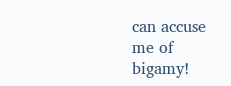can accuse me of bigamy!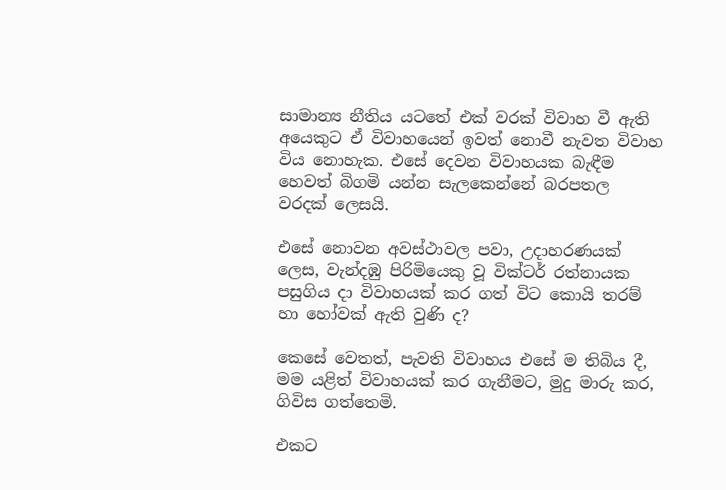සාමාන්‍ය නීතිය යටතේ එක් වරක් විවාහ වී ඇති අයෙකුට ඒ විවාහයෙන් ඉවත් නොවී නැවත විවාහ විය නොහැක. එසේ දෙවන විවාහයක බැඳීම හෙවත් බිගමි යන්න සැලකෙන්නේ බරපතල වරදක් ලෙසයි.

එසේ නොවන අවස්ථාවල පවා, උදාහරණයක් ලෙස, වැන්දඹු පිරිමියෙකු වූ වික්ටර් රත්නායක පසුගිය දා විවාහයක් කර ගත් විට කොයි තරම් හා හෝවක් ඇති වුණි ද?

කෙසේ වෙතත්, පැවති විවාහය එසේ ම තිබිය දී, මම යළිත් විවාහයක් කර ගැනීමට, මුදු මාරු කර, ගිවිස ගත්තෙමි.

එකට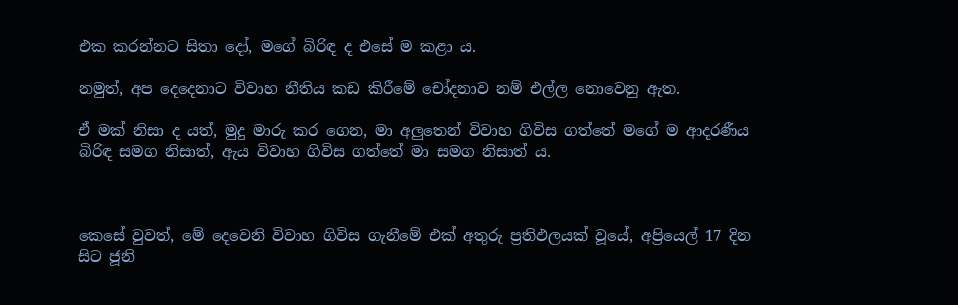එක කරන්නට සිතා දෝ, මගේ බිරිඳ ද එසේ ම කළා ය.

නමුත්, අප දෙදෙනාට විවාහ නීතිය කඩ කිරීමේ චෝදනාව නම් එල්ල නොවෙනු ඇත.

ඒ මක් නිසා ද යත්, මුදු මාරු කර ගෙන, මා අලුතෙන් විවාහ ගිවිස ගත්තේ මගේ ම ආදරණීය බිරිඳ සමග නිසාත්, ඇය විවාහ ගිවිස ගත්තේ මා සමග නිසාත් ය.



කෙසේ වුවත්, මේ දෙවෙනි විවාහ ගිවිස ගැනීමේ එක් අතුරු ප්‍රතිඵලයක් වූයේ, අප්‍රියෙල් 17 දින සිට ජූනි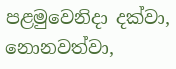පළමුවෙනිදා දක්වා, නොනවත්වා,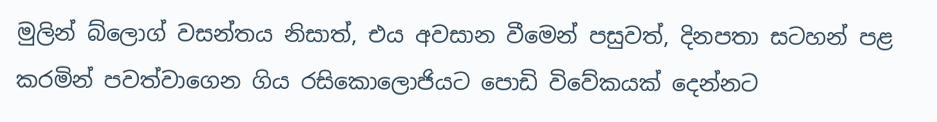මුලින් බ්ලොග් වසන්තය නිසාත්, එය අවසාන වීමෙන් පසුවත්, දිනපතා සටහන් පළ කරමින් පවත්වාගෙන ගිය රසිකොලොජියට පොඩි විවේකයක් දෙන්නට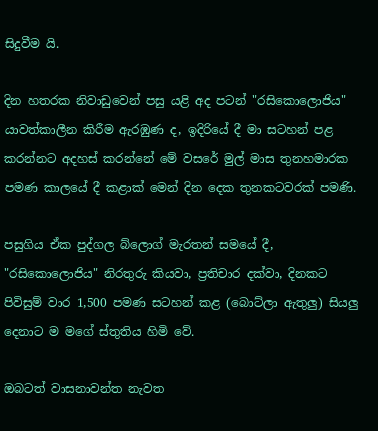සිදුවීම යි.

දින හතරක නිවාඩුවෙන් පසු යළි අද පටන් "රසිකොලොජිය" යාවත්කාලීන කිරීම ඇරඹුණ ද, ඉදිරියේ දී මා සටහන් පළ කරන්නට අදහස් කරන්නේ මේ වසරේ මුල් මාස තුනහමාරක පමණ කාලයේ දී කළාක් මෙන් දින දෙක තුනකටවරක් පමණි.

පසුගිය ඒක පුද්ගල බ්ලොග් මැරතන් සමයේ දී, "රසිකොලොජිය" නිරතුරු කියවා, ප්‍රතිචාර දක්වා, දිනකට පිවිසුම් වාර 1,500 පමණ සටහන් කළ (බොට්ලා ඇතුලු) සියලු දෙනාට ම මගේ ස්තුතිය හිමි වේ.

ඔබටත් වාසනාවන්ත නැවත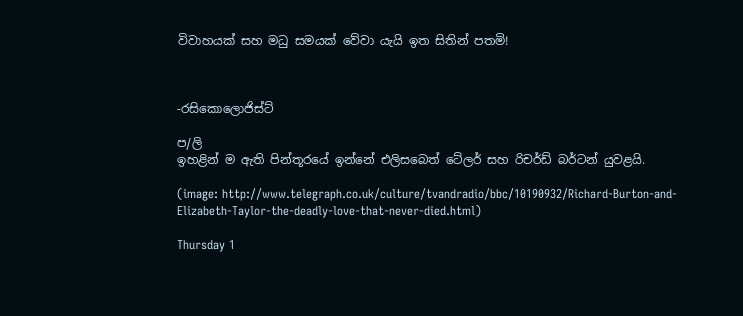විවාහයක් සහ මධු සමයක් වේවා යැයි ඉත සිතින් පතමි!



-රසිකොලොජිස්ට්

ප/ලි
ඉහළින් ම ඇති පින්තූරයේ ඉන්නේ එලිසබෙත් ටේලර් සහ රිචර්ඩ් බර්ටන් යුවළයි.

(image: http://www.telegraph.co.uk/culture/tvandradio/bbc/10190932/Richard-Burton-and-Elizabeth-Taylor-the-deadly-love-that-never-died.html)

Thursday 1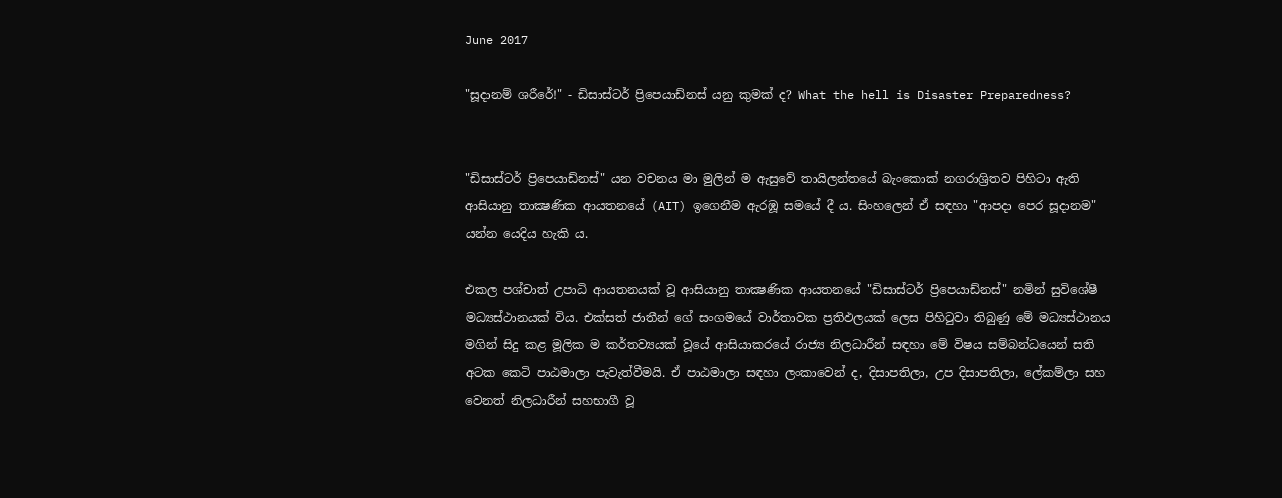June 2017

"සූදානම් ශරීරේ!" - ඩිසාස්ටර් ප්‍රිපෙයාඩ්නස් යනු කුමක් ද? What the hell is Disaster Preparedness?


"ඩිසාස්ටර් ප්‍රිපෙයාඩ්නස්" යන වචනය මා මුලින් ම ඇසුවේ තායිලන්තයේ බැංකොක් නගරාශ්‍රිතව පිහිටා ඇති ආසියානු තාක්‍ෂණික ආයතනයේ (AIT) ඉගෙනීම ඇරඹූ සමයේ දී ය. සිංහලෙන් ඒ සඳහා "ආපදා පෙර සූදානම" යන්න යෙදිය හැකි ය.

එකල පශ්චාත් උපාධි ආයතනයක් වූ ආසියානු තාක්‍ෂණික ආයතනයේ "ඩිසාස්ටර් ප්‍රිපෙයාඩ්නස්" නමින් සුවිශේෂී මධ්‍යස්ථානයක් විය. එක්සත් ජාතීන් ගේ සංගමයේ වාර්තාවක ප්‍රතිඵලයක් ලෙස පිහිටුවා තිබුණු මේ මධ්‍යස්ථානය මගින් සිදු කළ මූලික ම කර්තව්‍යයක් වූයේ ආසියාකරයේ රාජ්‍ය නිලධාරීන් සඳහා මේ විෂය සම්බන්ධයෙන් සති අටක කෙටි පාඨමාලා පැවැත්වීමයි. ඒ පාඨමාලා සඳහා ලංකාවෙන් ද, දිසාපතිලා, උප දිසාපතිලා, ලේකම්ලා සහ වෙනත් නිලධාරීන් සහභාගී වූ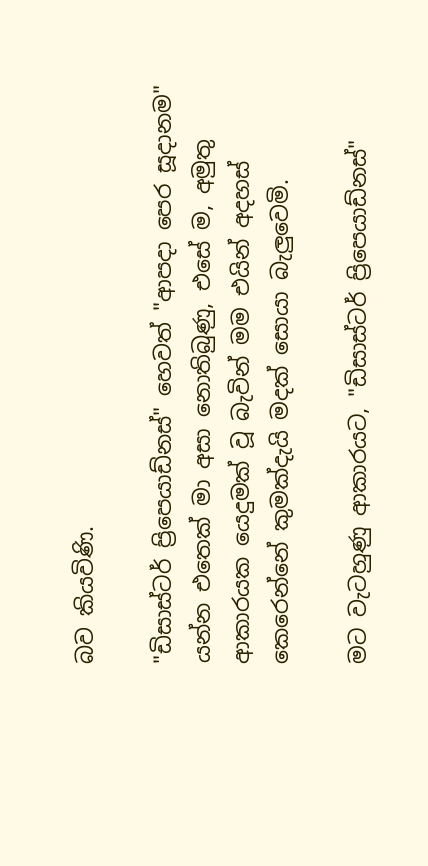බව කියවිණි.

"ඩිසාස්ටර් ප්‍රිපෙයාඩ්නස්" හෙවත් "ආපදා පෙර සූදානම" යන්න එතෙක් මා අසා නොතිබුණු, එසේ ම, අමුතු ආකාරයක යෙදුමක් වූ බැවින් මම එයින් අදහස් කෙරෙන්නේ කුමක්දැයි මදක් සොයා බැලුවෙමි.

මට වැටහුණු ආකාරයට, "ඩිසාස්ටර් ප්‍රිපෙයාඩ්නස්"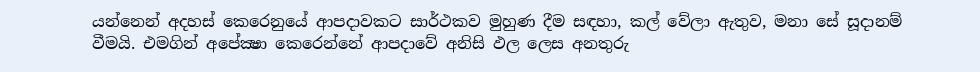යන්නෙන් අදහස් කෙරෙනුයේ ආපදාවකට සාර්ථකව මුහුණ දීම සඳහා, කල් වේලා ඇතුව, මනා සේ සූදානම් වීමයි. එමගින් අපේක්‍ෂා කෙරෙන්නේ ආපදාවේ අනිසි ඵල ලෙස අනතුරු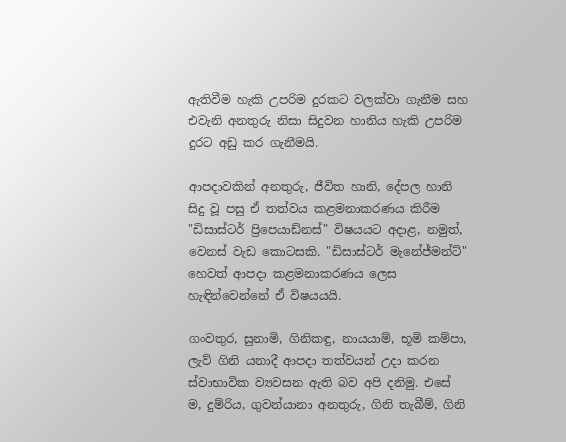ඇතිවීම හැකි උපරිම දුරකට වලක්වා ගැනීම සහ එවැනි අනතුරු නිසා සිදුවන හානිය හැකි උපරිම දුරට අඩු කර ගැනීමයි.

ආපදාවකින් අනතුරු, ජීවිත හානි, දේපල හානි සිදු වූ පසු ඒ තත්වය කළමනාකරණය කිරීම "ඩිසාස්ටර් ප්‍රිපෙයාඩ්නස්" විෂයයට අදාළ, නමුත්, වෙනස් වැඩ කොටසකි. "ඩිසාස්ටර් මැනේජ්මන්ට්" හෙවත් ආපදා කළමනාකරණය ලෙස හැඳින්වෙන්නේ ඒ විෂයයයි.

ගංවතුර, සුනාමි, ගිනිකඳු, නායයාම්, භූමි කම්පා, ලැව් ගිනි යනාදී ආපදා තත්වයන් උදා කරන ස්වාභාවික ව්‍යවසන ඇති බව අපි දනිමු. එසේ ම, දුම්රිය, ගුවන්යානා අනතුරු, ගිනි තැබීම්, ගිනි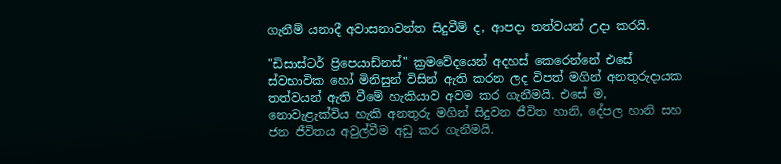ගැනීම් යනාදී අවාසනාවන්ත සිදුවීම් ද, ආපදා තත්වයන් උදා කරයි.

"ඩිසාස්ටර් ප්‍රිපෙයාඩ්නස්" ක්‍රමවේදයෙන් අදහස් කෙරෙන්නේ එසේ ස්වභාවික හෝ මිනිසුන් විසින් ඇති කරන ලද විපත් මගින් අනතුරුදායක තත්වයන් ඇති වීමේ හැකියාව අවම කර ගැනීමයි. එසේ ම, නොවැළැක්විය හැකි අනතුරු මගින් සිදුවන ජීවිත හානි, දේපල හානි සහ ජන ජීවිතය අවුල්වීම අඩු කර ගැනීමයි.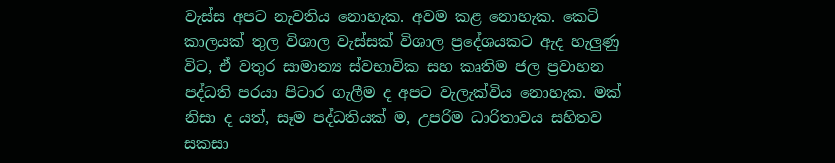වැස්ස අපට නැවතිය නොහැක. අවම කළ නොහැක. කෙටි කාලයක් තුල විශාල වැස්සක් විශාල ප්‍රදේශයකට ඇද හැලුණු විට, ඒ වතුර සාමාන්‍ය ස්වභාවික සහ කෘතිම ජල ප්‍රවාහන පද්ධති පරයා පිටාර ගැලීම ද අපට වැලැක්විය නොහැක. මක් නිසා ද යත්, සෑම පද්ධතියක් ම, උපරිම ධාරිතාවය සහිතව සකසා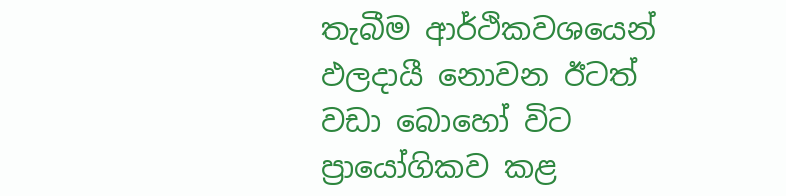තැබීම ආර්ථිකවශයෙන් ඵලදායී නොවන ඊටත් වඩා බොහෝ විට ප්‍රායෝගිකව කළ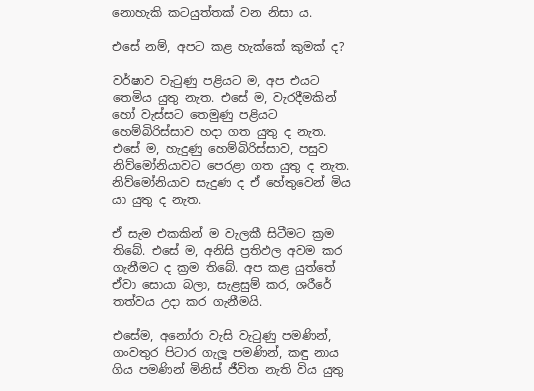නොහැකි කටයුත්තක් වන නිසා ය.

එසේ නම්, අපට කළ හැක්කේ කුමක් ද?

වර්ෂාව වැටුණු පළියට ම, අප එයට තෙමිය යුතු නැත. එසේ ම, වැරදීමකින් හෝ වැස්සට තෙමුණු පළියට හෙම්බිරිස්සාව හදා ගත යුතු ද නැත. එසේ ම, හැදුණු හෙම්බිරිස්සාව, පසුව නිව්මෝනියාවට පෙරළා ගත යුතු ද නැත. නිව්මෝනියාව සැදුණ ද ඒ හේතුවෙන් මිය යා යුතු ද නැත.

ඒ සැම එකකින් ම වැලකී සිටීමට ක්‍රම තිබේ. එසේ ම, අනිසි ප්‍රතිඵල අවම කර ගැනීමට ද ක්‍රම තිබේ. අප කළ යුත්තේ ඒවා සොයා බලා, සැළසුම් කර, ශරීරේ තත්වය උදා කර ගැනීමයි.

එසේම, අනෝරා වැසි වැටුණු පමණින්, ගංවතුර පිටාර ගැලූ පමණින්, කඳු නාය ගිය පමණින් මිනිස් ජීවිත නැති විය යුතු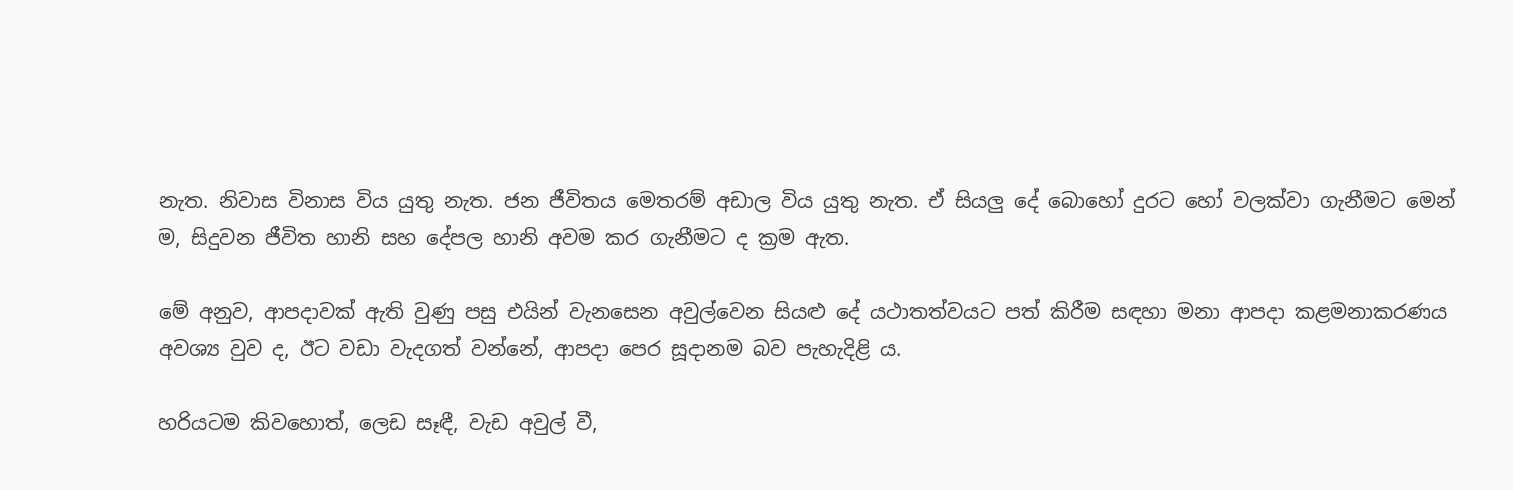නැත. නිවාස විනාස විය යුතු නැත. ජන ජීවිතය මෙතරම් අඩාල විය යුතු නැත. ඒ සියලු දේ බොහෝ දුරට හෝ වලක්වා ගැනීමට මෙන් ම, සිදුවන ජීවිත හානි සහ දේපල හානි අවම කර ගැනීමට ද ක්‍රම ඇත.

මේ අනුව, ආපදාවක් ඇති වුණු පසු එයින් වැනසෙන අවුල්වෙන සියළු දේ යථාතත්වයට පත් කිරීම සඳහා මනා ආපදා කළමනාකරණය අවශ්‍ය වුව ද, ඊට වඩා වැදගත් වන්නේ, ආපදා පෙර සූදානම බව පැහැදිළි ය.

හරියටම කිවහොත්, ලෙඩ සෑඳී, වැඩ අවුල් වී,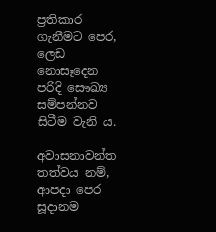ප්‍රතිකාර ගැනීමට පෙර, ලෙඩ නොසෑදෙන පරිදි සෞඛ්‍ය සම්පන්නව සිටීම වැනි ය.

අවාසනාවන්ත තත්වය නම්, ආපදා පෙර සූදානම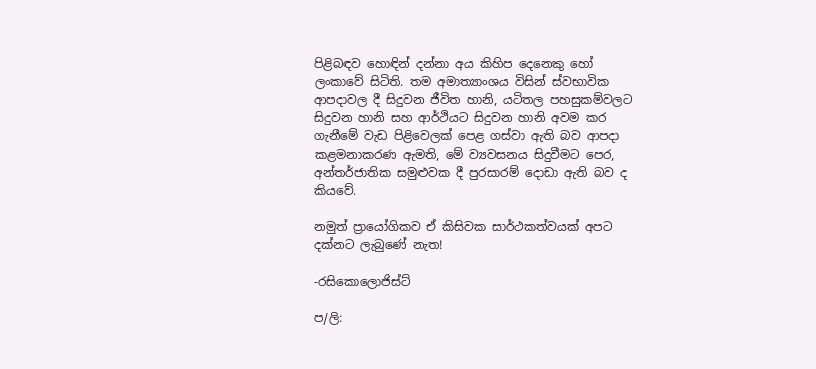පිළිබඳව හොඳින් දන්නා අය කිහිප දෙනෙකු හෝ ලංකාවේ සිටිති. තම අමාත්‍යාංශය විසින් ස්වභාවික ආපදාවල දී සිදුවන ජීවිත හානි, යටිතල පහසුකම්වලට සිදුවන හානි සහ ආර්ථියට සිදුවන හානි අවම කර ගැනීමේ වැඩ පිළිවෙලක් පෙළ ගස්වා ඇති බව ආපදා කළමනාකරණ ඇමති, මේ ව්‍යවසනය සිදුවීමට පෙර, අන්තර්ජාතික සමුළුවක දී පුරසාරම් දොඩා ඇති බව ද කියවේ.

නමුත් ප්‍රායෝගිකව ඒ කිසිවක සාර්ථකත්වයක් අපට දක්නට ලැබුණේ නැත!

-රසිකොලොජිස්ට්

ප/ලි: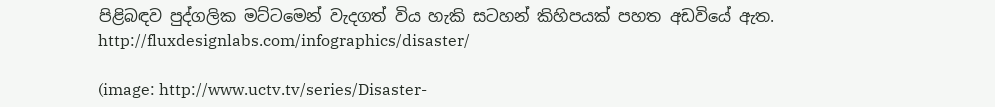පිළිබඳව පුද්ගලික මට්ටමෙන් වැදගත් විය හැකි සටහන් කිහිපයක් පහත අඩවියේ ඇත.
http://fluxdesignlabs.com/infographics/disaster/

(image: http://www.uctv.tv/series/Disaster-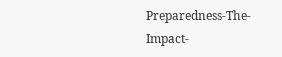Preparedness-The-Impact-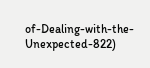of-Dealing-with-the-Unexpected-822)